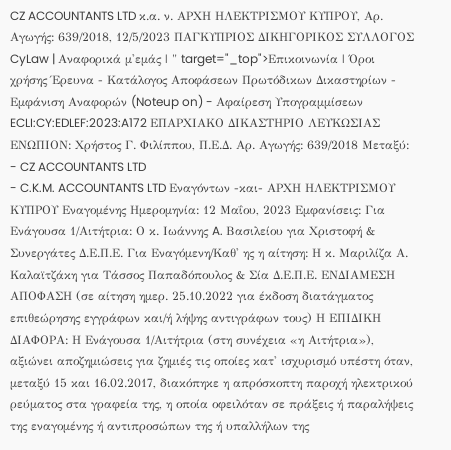CZ ACCOUNTANTS LTD κ.α. ν. ΑΡΧΗ ΗΛΕΚΤΡΙΣΜΟΥ ΚΥΠΡΟΥ, Αρ. Αγωγής: 639/2018, 12/5/2023 ΠΑΓΚΥΠΡΙΟΣ ΔΙΚΗΓΟΡΙΚΟΣ ΣΥΛΛΟΓΟΣ CyLaw | Αναφορικά μ'εμάς | " target="_top">Επικοινωνία | Όροι χρήσης Έρευνα - Κατάλογος Αποφάσεων Πρωτόδικων Δικαστηρίων - Εμφάνιση Αναφορών (Noteup on) - Αφαίρεση Υπογραμμίσεων ECLI:CY:EDLEF:2023:A172 ΕΠΑΡΧΙΑΚΟ ΔΙΚΑΣΤΗΡΙΟ ΛΕΥΚΩΣΙΑΣ ΕΝΩΠΙΟΝ: Χρήστος Γ. Φιλίππου, Π.Ε.Δ. Αρ. Αγωγής: 639/2018 Μεταξύ:
- CZ ACCOUNTANTS LTD
- C.K.M. ACCOUNTANTS LTD Εναγόντων -και- ΑΡΧΗ ΗΛΕΚΤΡΙΣΜΟΥ ΚΥΠΡΟΥ Εναγομένης Ημερομηνία: 12 Μαΐου, 2023 Εμφανίσεις: Για Ενάγουσα 1/Αιτήτρια: Ο κ. Ιωάννης A. Βασιλείου για Χριστοφή & Συνεργάτες Δ.Ε.Π.Ε. Για Εναγόμενη/Καθ' ης η αίτηση: Η κ. Μαριλίζα Α. Καλαϊτζάκη για Τάσσος Παπαδόπουλος & Σία Δ.Ε.Π.Ε. ΕΝΔΙΑΜΕΣΗ ΑΠΟΦΑΣΗ (σε αίτηση ημερ. 25.10.2022 για έκδοση διατάγματος επιθεώρησης εγγράφων και/ή λήψης αντιγράφων τους) Η ΕΠΙΔΙΚΗ ΔΙΑΦΟΡΑ: Η Ενάγουσα 1/Αιτήτρια (στη συνέχεια «η Αιτήτρια»), αξιώνει αποζημιώσεις για ζημιές τις οποίες κατ' ισχυρισμό υπέστη όταν, μεταξύ 15 και 16.02.2017, διακόπηκε η απρόσκοπτη παροχή ηλεκτρικού ρεύματος στα γραφεία της, η οποία οφειλόταν σε πράξεις ή παραλήψεις της εναγομένης ή αντιπροσώπων της ή υπαλλήλων της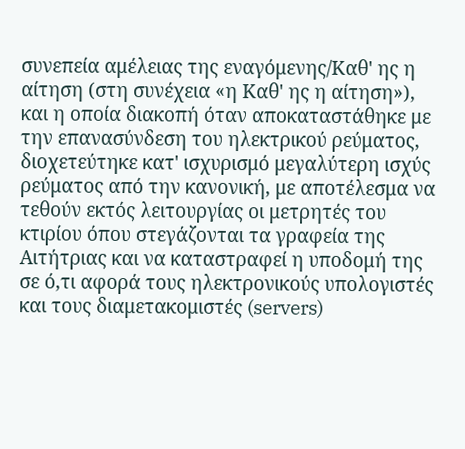συνεπεία αμέλειας της εναγόμενης/Καθ' ης η αίτηση (στη συνέχεια «η Καθ' ης η αίτηση»), και η οποία διακοπή όταν αποκαταστάθηκε με την επανασύνδεση του ηλεκτρικού ρεύματος, διοχετεύτηκε κατ' ισχυρισμό μεγαλύτερη ισχύς ρεύματος από την κανονική, με αποτέλεσμα να τεθούν εκτός λειτουργίας οι μετρητές του κτιρίου όπου στεγάζονται τα γραφεία της Αιτήτριας και να καταστραφεί η υποδομή της σε ό,τι αφορά τους ηλεκτρονικούς υπολογιστές και τους διαμετακομιστές (servers)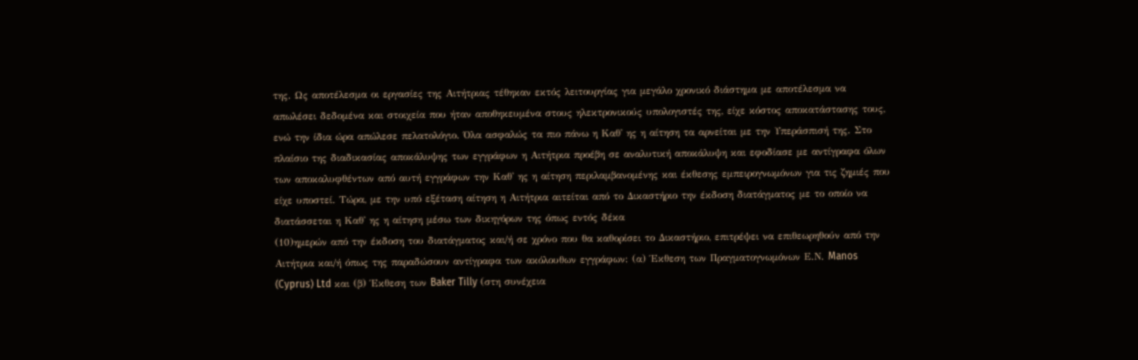της. Ως αποτέλεσμα οι εργασίες της Αιτήτριας τέθηκαν εκτός λειτουργίας για μεγάλο χρονικό διάστημα με αποτέλεσμα να απωλέσει δεδομένα και στοιχεία που ήταν αποθηκευμένα στους ηλεκτρονικούς υπολογιστές της, είχε κόστος αποκατάστασης τους, ενώ την ίδια ώρα απώλεσε πελατολόγιο. Όλα ασφαλώς τα πιο πάνω η Καθ' ης η αίτηση τα αρνείται με την Υπεράσπισή της. Στο πλαίσιο της διαδικασίας αποκάλυψης των εγγράφων η Αιτήτρια προέβη σε αναλυτική αποκάλυψη και εφοδίασε με αντίγραφα όλων των αποκαλυφθέντων από αυτή εγγράφων την Καθ' ης η αίτηση περιλαμβανομένης και έκθεσης εμπειρογνωμόνων για τις ζημιές που είχε υποστεί. Τώρα, με την υπό εξέταση αίτηση η Αιτήτρια αιτείται από το Δικαστήριο την έκδοση διατάγματος με το οποίο να διατάσσεται η Καθ' ης η αίτηση μέσω των δικηγόρων της όπως εντός δέκα
(10)ημερών από την έκδοση του διατάγματος και/ή σε χρόνο που θα καθορίσει το Δικαστήριο, επιτρέψει να επιθεωρηθούν από την Αιτήτρια και/ή όπως της παραδώσουν αντίγραφα των ακόλουθων εγγράφων: (α) Έκθεση των Πραγματογνωμόνων Ε.Ν. Manos (Cyprus) Ltd και (β) Έκθεση των Baker Tilly (στη συνέχεια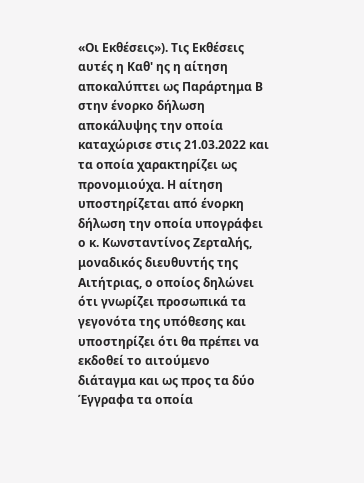«Οι Εκθέσεις»). Τις Εκθέσεις αυτές η Καθ' ης η αίτηση αποκαλύπτει ως Παράρτημα Β στην ένορκο δήλωση αποκάλυψης την οποία καταχώρισε στις 21.03.2022 και τα οποία χαρακτηρίζει ως προνομιούχα. Η αίτηση υποστηρίζεται από ένορκη δήλωση την οποία υπογράφει ο κ. Κωνσταντίνος Ζερταλής, μοναδικός διευθυντής της Αιτήτριας, ο οποίος δηλώνει ότι γνωρίζει προσωπικά τα γεγονότα της υπόθεσης και υποστηρίζει ότι θα πρέπει να εκδοθεί το αιτούμενο διάταγμα και ως προς τα δύο Έγγραφα τα οποία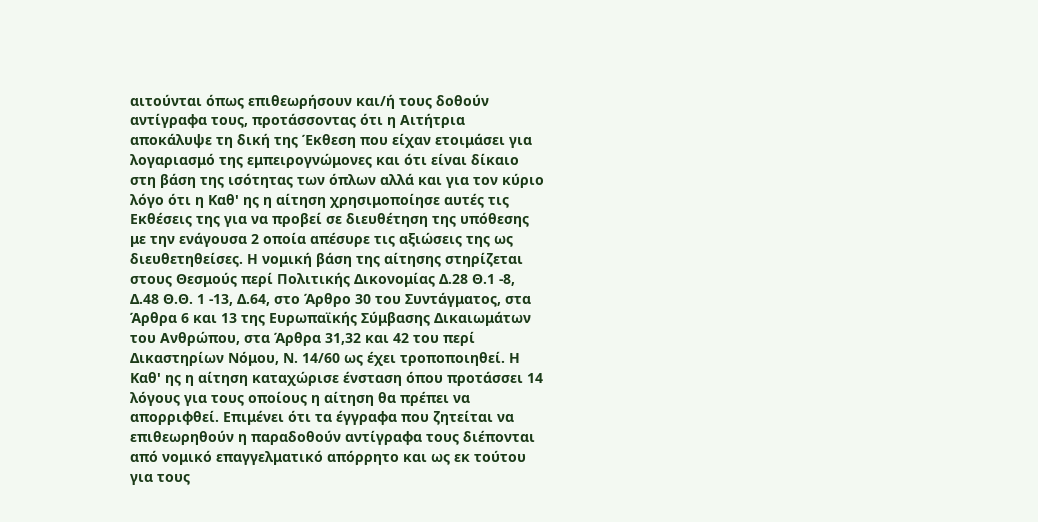αιτούνται όπως επιθεωρήσουν και/ή τους δοθούν αντίγραφα τους, προτάσσοντας ότι η Αιτήτρια αποκάλυψε τη δική της Έκθεση που είχαν ετοιμάσει για λογαριασμό της εμπειρογνώμονες και ότι είναι δίκαιο στη βάση της ισότητας των όπλων αλλά και για τον κύριο λόγο ότι η Καθ' ης η αίτηση χρησιμοποίησε αυτές τις Εκθέσεις της για να προβεί σε διευθέτηση της υπόθεσης με την ενάγουσα 2 οποία απέσυρε τις αξιώσεις της ως διευθετηθείσες. Η νομική βάση της αίτησης στηρίζεται στους Θεσμούς περί Πολιτικής Δικονομίας Δ.28 Θ.1 -8, Δ.48 Θ.Θ. 1 -13, Δ.64, στο Άρθρο 30 του Συντάγματος, στα Άρθρα 6 και 13 της Ευρωπαϊκής Σύμβασης Δικαιωμάτων του Ανθρώπου, στα Άρθρα 31,32 και 42 του περί Δικαστηρίων Νόμου, Ν. 14/60 ως έχει τροποποιηθεί. Η Καθ' ης η αίτηση καταχώρισε ένσταση όπου προτάσσει 14 λόγους για τους οποίους η αίτηση θα πρέπει να απορριφθεί. Επιμένει ότι τα έγγραφα που ζητείται να επιθεωρηθούν η παραδοθούν αντίγραφα τους διέπονται από νομικό επαγγελματικό απόρρητο και ως εκ τούτου για τους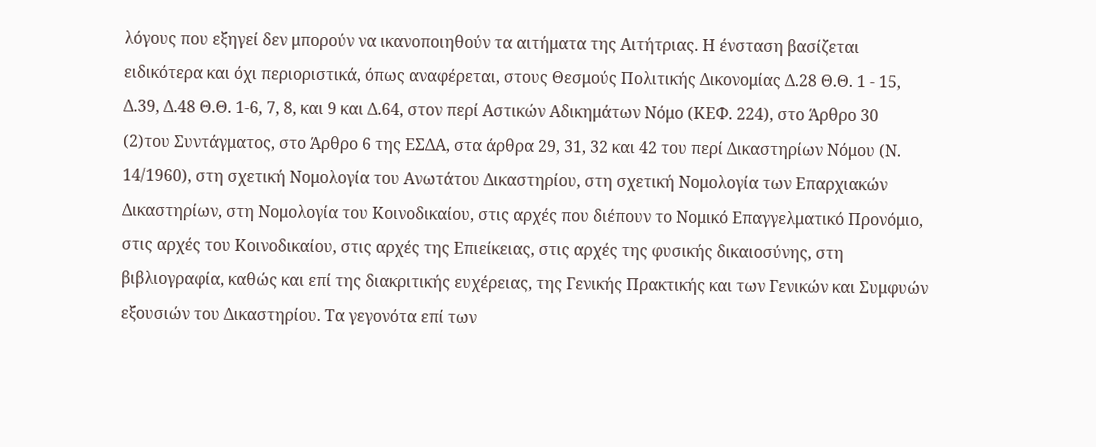λόγους που εξηγεί δεν μπορούν να ικανοποιηθούν τα αιτήματα της Αιτήτριας. Η ένσταση βασίζεται ειδικότερα και όχι περιοριστικά, όπως αναφέρεται, στους Θεσμούς Πολιτικής Δικονομίας Δ.28 Θ.Θ. 1 - 15, Δ.39, Δ.48 Θ.Θ. 1-6, 7, 8, και 9 και Δ.64, στον περί Αστικών Αδικημάτων Νόμο (ΚΕΦ. 224), στο Άρθρο 30
(2)του Συντάγματος, στο Άρθρο 6 της ΕΣΔΑ, στα άρθρα 29, 31, 32 και 42 του περί Δικαστηρίων Νόμου (Ν. 14/1960), στη σχετική Νομολογία του Ανωτάτου Δικαστηρίου, στη σχετική Νομολογία των Επαρχιακών Δικαστηρίων, στη Νομολογία του Κοινοδικαίου, στις αρχές που διέπουν το Νομικό Επαγγελματικό Προνόμιο, στις αρχές του Κοινοδικαίου, στις αρχές της Επιείκειας, στις αρχές της φυσικής δικαιοσύνης, στη βιβλιογραφία, καθώς και επί της διακριτικής ευχέρειας, της Γενικής Πρακτικής και των Γενικών και Συμφυών εξουσιών του Δικαστηρίου. Τα γεγονότα επί των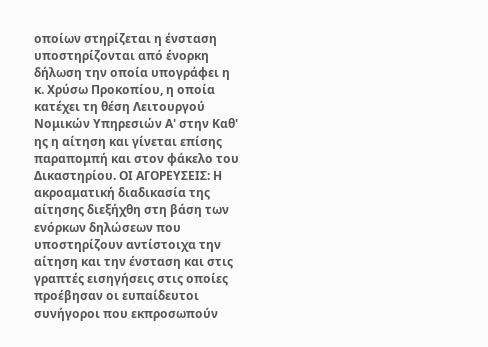οποίων στηρίζεται η ένσταση υποστηρίζονται από ένορκη δήλωση την οποία υπογράφει η κ. Χρύσω Προκοπίου, η οποία κατέχει τη θέση Λειτουργού Νομικών Υπηρεσιών Α' στην Καθ' ης η αίτηση και γίνεται επίσης παραπομπή και στον φάκελο του Δικαστηρίου. ΟΙ ΑΓΟΡΕΥΣΕΙΣ: Η ακροαματική διαδικασία της αίτησης διεξήχθη στη βάση των ενόρκων δηλώσεων που υποστηρίζουν αντίστοιχα την αίτηση και την ένσταση και στις γραπτές εισηγήσεις στις οποίες προέβησαν οι ευπαίδευτοι συνήγοροι που εκπροσωπούν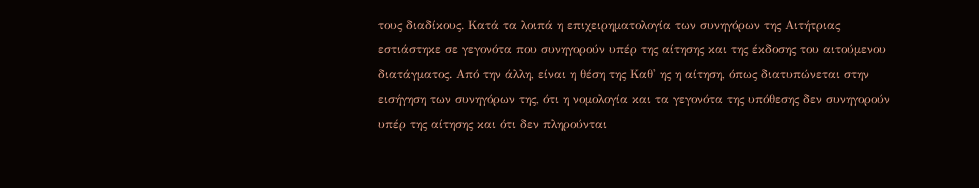τους διαδίκους. Κατά τα λοιπά η επιχειρηματολογία των συνηγόρων της Αιτήτριας εστιάστηκε σε γεγονότα που συνηγορούν υπέρ της αίτησης και της έκδοσης του αιτούμενου διατάγματος. Από την άλλη, είναι η θέση της Καθ' ης η αίτηση, όπως διατυπώνεται στην εισήγηση των συνηγόρων της, ότι η νομολογία και τα γεγονότα της υπόθεσης δεν συνηγορούν υπέρ της αίτησης και ότι δεν πληρούνται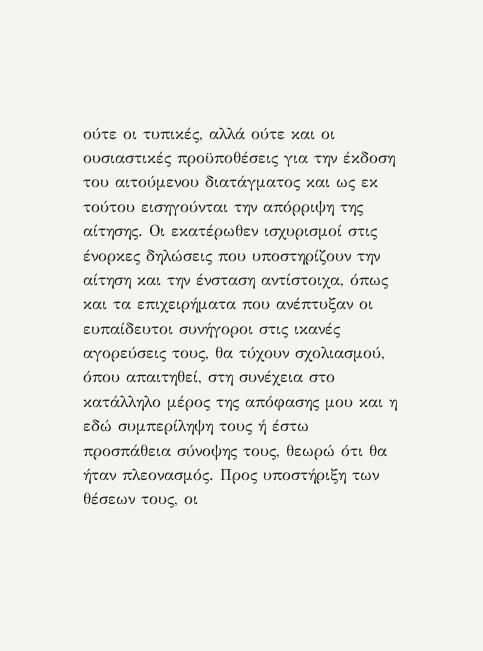ούτε οι τυπικές, αλλά ούτε και οι ουσιαστικές προϋποθέσεις για την έκδοση του αιτούμενου διατάγματος και ως εκ τούτου εισηγούνται την απόρριψη της αίτησης. Οι εκατέρωθεν ισχυρισμοί στις ένορκες δηλώσεις που υποστηρίζουν την αίτηση και την ένσταση αντίστοιχα, όπως και τα επιχειρήματα που ανέπτυξαν οι ευπαίδευτοι συνήγοροι στις ικανές αγορεύσεις τους, θα τύχουν σχολιασμού, όπου απαιτηθεί, στη συνέχεια στο κατάλληλο μέρος της απόφασης μου και η εδώ συμπερίληψη τους ή έστω προσπάθεια σύνοψης τους, θεωρώ ότι θα ήταν πλεονασμός. Προς υποστήριξη των θέσεων τους, οι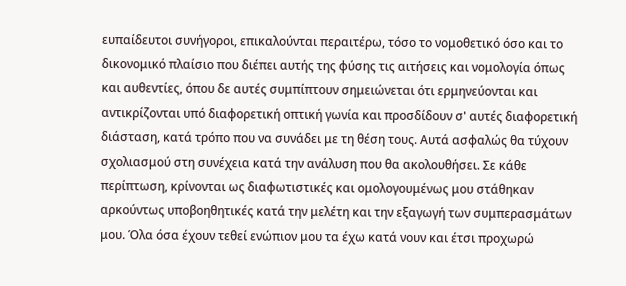ευπαίδευτοι συνήγοροι, επικαλούνται περαιτέρω, τόσο το νομοθετικό όσο και το δικονομικό πλαίσιο που διέπει αυτής της φύσης τις αιτήσεις και νομολογία όπως και αυθεντίες, όπου δε αυτές συμπίπτουν σημειώνεται ότι ερμηνεύονται και αντικρίζονται υπό διαφορετική οπτική γωνία και προσδίδουν σ' αυτές διαφορετική διάσταση, κατά τρόπο που να συνάδει με τη θέση τους. Αυτά ασφαλώς θα τύχουν σχολιασμού στη συνέχεια κατά την ανάλυση που θα ακολουθήσει. Σε κάθε περίπτωση, κρίνονται ως διαφωτιστικές και ομολογουμένως μου στάθηκαν αρκούντως υποβοηθητικές κατά την μελέτη και την εξαγωγή των συμπερασμάτων μου. Όλα όσα έχουν τεθεί ενώπιον μου τα έχω κατά νουν και έτσι προχωρώ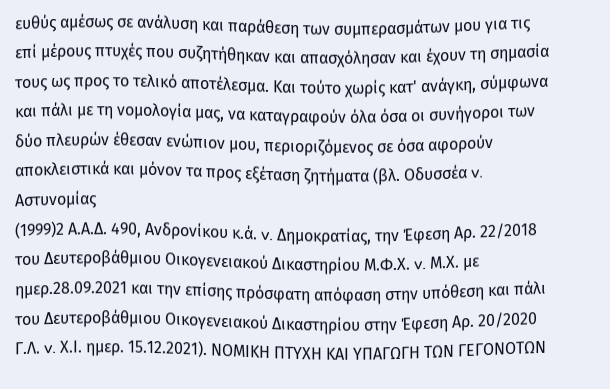ευθύς αμέσως σε ανάλυση και παράθεση των συμπερασμάτων μου για τις επί μέρους πτυχές που συζητήθηκαν και απασχόλησαν και έχουν τη σημασία τους ως προς το τελικό αποτέλεσμα. Και τούτο χωρίς κατ' ανάγκη, σύμφωνα και πάλι με τη νομολογία μας, να καταγραφούν όλα όσα οι συνήγοροι των δύο πλευρών έθεσαν ενώπιον μου, περιοριζόμενος σε όσα αφορούν αποκλειστικά και μόνον τα προς εξέταση ζητήματα (βλ. Οδυσσέα v. Αστυνομίας
(1999)2 Α.Α.Δ. 490, Ανδρονίκου κ.ά. v. Δημοκρατίας, την Έφεση Αρ. 22/2018 του Δευτεροβάθμιου Οικογενειακού Δικαστηρίου Μ.Φ.Χ. v. Μ.Χ. με ημερ.28.09.2021 και την επίσης πρόσφατη απόφαση στην υπόθεση και πάλι του Δευτεροβάθμιου Οικογενειακού Δικαστηρίου στην Έφεση Αρ. 20/2020 Γ.Λ. v. Χ.Ι. ημερ. 15.12.2021). ΝΟΜΙΚΗ ΠΤΥΧΗ ΚΑΙ ΥΠΑΓΩΓΗ ΤΩΝ ΓΕΓΟΝΟΤΩΝ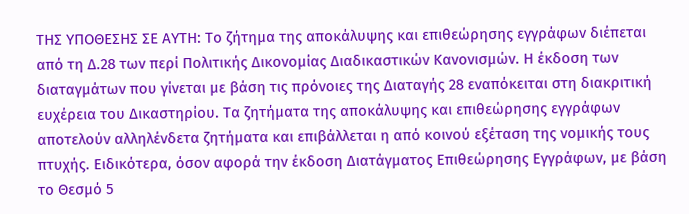ΤΗΣ ΥΠΟΘΕΣΗΣ ΣΕ ΑΥΤΗ: Το ζήτημα της αποκάλυψης και επιθεώρησης εγγράφων διέπεται από τη Δ.28 των περί Πολιτικής Δικονομίας Διαδικαστικών Κανονισμών. Η έκδοση των διαταγμάτων που γίνεται με βάση τις πρόνοιες της Διαταγής 28 εναπόκειται στη διακριτική ευχέρεια του Δικαστηρίου. Τα ζητήματα της αποκάλυψης και επιθεώρησης εγγράφων αποτελούν αλληλένδετα ζητήματα και επιβάλλεται η από κοινού εξέταση της νομικής τους πτυχής. Ειδικότερα, όσον αφορά την έκδοση Διατάγματος Επιθεώρησης Εγγράφων, με βάση το Θεσμό 5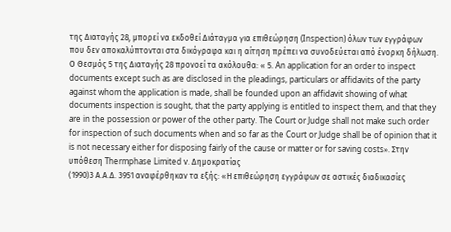της Διαταγής 28, μπορεί να εκδοθεί Διάταγμα για επιθεώρηση (Inspection) όλων των εγγράφων που δεν αποκαλύπτονται στα δικόγραφα και η αίτηση πρέπει να συνοδεύεται από ένορκη δήλωση. Ο Θεσμός 5 της Διαταγής 28 προνοεί τα ακόλουθα: « 5. An application for an order to inspect documents except such as are disclosed in the pleadings, particulars or affidavits of the party against whom the application is made, shall be founded upon an affidavit showing of what documents inspection is sought, that the party applying is entitled to inspect them, and that they are in the possession or power of the other party. The Court or Judge shall not make such order for inspection of such documents when and so far as the Court or Judge shall be of opinion that it is not necessary either for disposing fairly of the cause or matter or for saving costs». Στην υπόθεση Thermphase Limited v. Δημοκρατίας
(1990)3 Α.Α.Δ. 3951 αναφέρθηκαν τα εξής: «Η επιθεώρηση εγγράφων σε αστικές διαδικασίες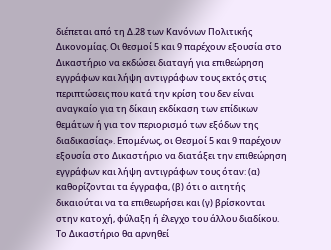διέπεται από τη Δ.28 των Κανόνων Πολιτικής Δικονομίας. Οι θεσμοί 5 και 9 παρέχουν εξουσία στο Δικαστήριο να εκδώσει διαταγή για επιθεώρηση εγγράφων και λήψη αντιγράφων τους εκτός στις περιπτώσεις που κατά την κρίση του δεν είναι αναγκαίο για τη δίκαιη εκδίκαση των επίδικων θεμάτων ή για τον περιορισμό των εξόδων της διαδικασίας». Επομένως, οι Θεσμοί 5 και 9 παρέχουν εξουσία στο Δικαστήριο να διατάξει την επιθεώρηση εγγράφων και λήψη αντιγράφων τους όταν: (α) καθορίζονται τα έγγραφα, (β) ότι ο αιτητής δικαιούται να τα επιθεωρήσει και (γ) βρίσκονται στην κατοχή, φύλαξη ή έλεγχο του άλλου διαδίκου. Το Δικαστήριο θα αρνηθεί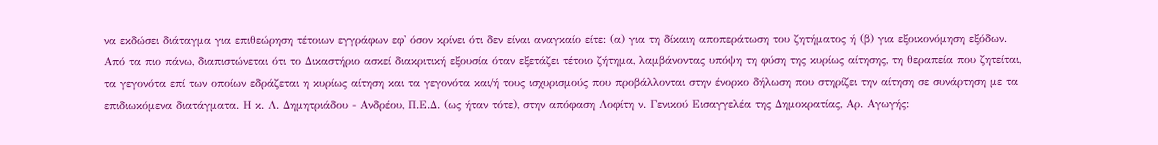να εκδώσει διάταγμα για επιθεώρηση τέτοιων εγγράφων εφ' όσον κρίνει ότι δεν είναι αναγκαίο είτε: (α) για τη δίκαιη αποπεράτωση του ζητήματος ή (β) για εξοικονόμηση εξόδων. Από τα πιο πάνω, διαπιστώνεται ότι το Δικαστήριο ασκεί διακριτική εξουσία όταν εξετάζει τέτοιο ζήτημα, λαμβάνοντας υπόψη τη φύση της κυρίως αίτησης, τη θεραπεία που ζητείται, τα γεγονότα επί των οποίων εδράζεται η κυρίως αίτηση και τα γεγονότα και/ή τους ισχυρισμούς που προβάλλονται στην ένορκο δήλωση που στηρίζει την αίτηση σε συνάρτηση με τα επιδιωκόμενα διατάγματα. Η κ. Λ. Δημητριάδου - Ανδρέου, Π.Ε.Δ. (ως ήταν τότε), στην απόφαση Λοφίτη ν. Γενικού Εισαγγελέα της Δημοκρατίας, Αρ. Αγωγής: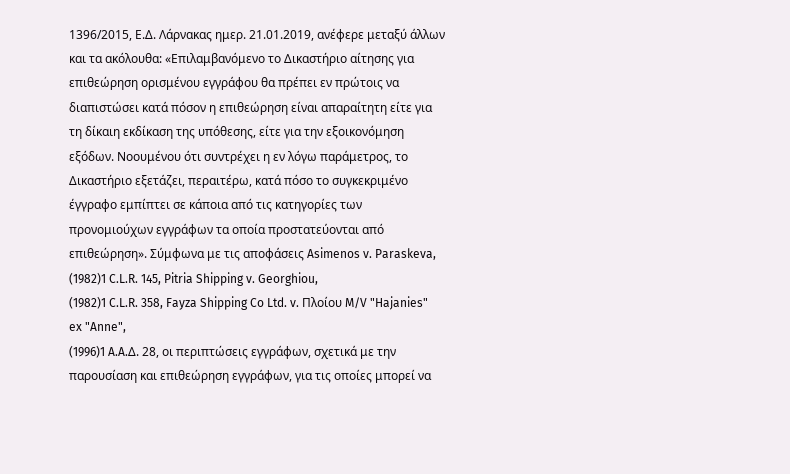1396/2015, Ε.Δ. Λάρνακας ημερ. 21.01.2019, ανέφερε μεταξύ άλλων και τα ακόλουθα: «Επιλαμβανόμενο το Δικαστήριο αίτησης για επιθεώρηση ορισμένου εγγράφου θα πρέπει εν πρώτοις να διαπιστώσει κατά πόσον η επιθεώρηση είναι απαραίτητη είτε για τη δίκαιη εκδίκαση της υπόθεσης, είτε για την εξοικονόμηση εξόδων. Νοουμένου ότι συντρέχει η εν λόγω παράμετρος, το Δικαστήριο εξετάζει, περαιτέρω, κατά πόσο το συγκεκριμένο έγγραφο εμπίπτει σε κάποια από τις κατηγορίες των προνομιούχων εγγράφων τα οποία προστατεύονται από επιθεώρηση». Σύμφωνα με τις αποφάσεις Asimenos v. Paraskeva,
(1982)1 C.L.R. 145, Pitria Shipping v. Georghiou,
(1982)1 C.L.R. 358, Fayza Shipping Co Ltd. v. Πλοίου M/V "Hajanies" ex "Anne",
(1996)1 A.A.Δ. 28, οι περιπτώσεις εγγράφων, σχετικά με την παρουσίαση και επιθεώρηση εγγράφων, για τις οποίες μπορεί να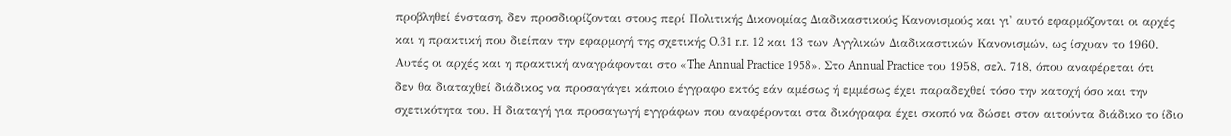προβληθεί ένσταση, δεν προσδιορίζονται στους περί Πολιτικής Δικονομίας Διαδικαστικούς Κανονισμούς και γι' αυτό εφαρμόζονται οι αρχές και η πρακτική που διείπαν την εφαρμογή της σχετικής O.31 r.r. 12 και 13 των Αγγλικών Διαδικαστικών Κανονισμών, ως ίσχυαν το 1960. Αυτές οι αρχές και η πρακτική αναγράφονται στο «The Annual Practice 1958». Στο Annual Practice του 1958, σελ. 718, όπου αναφέρεται ότι δεν θα διαταχθεί διάδικος να προσαγάγει κάποιο έγγραφο εκτός εάν αμέσως ή εμμέσως έχει παραδεχθεί τόσο την κατοχή όσο και την σχετικότητα του. Η διαταγή για προσαγωγή εγγράφων που αναφέρονται στα δικόγραφα έχει σκοπό να δώσει στον αιτούντα διάδικο το ίδιο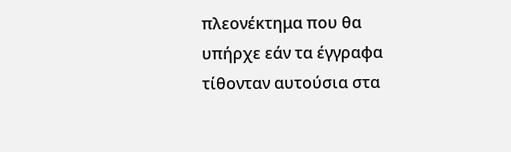πλεονέκτημα που θα υπήρχε εάν τα έγγραφα τίθονταν αυτούσια στα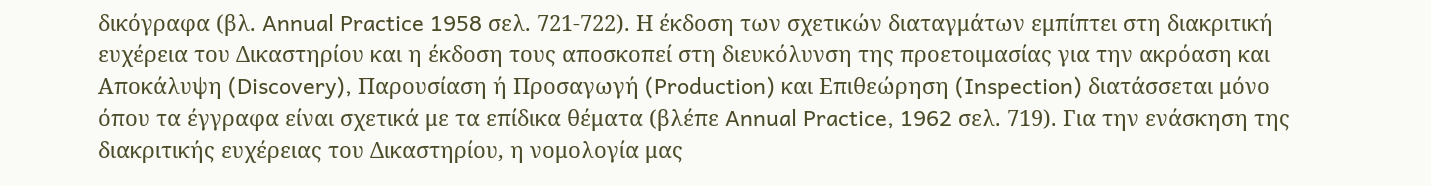δικόγραφα (βλ. Annual Practice 1958 σελ. 721-722). Η έκδοση των σχετικών διαταγμάτων εμπίπτει στη διακριτική ευχέρεια του Δικαστηρίου και η έκδοση τους αποσκοπεί στη διευκόλυνση της προετοιμασίας για την ακρόαση και Αποκάλυψη (Discovery), Παρουσίαση ή Προσαγωγή (Production) και Επιθεώρηση (Inspection) διατάσσεται μόνο όπου τα έγγραφα είναι σχετικά με τα επίδικα θέματα (βλέπε Annual Practice, 1962 σελ. 719). Για την ενάσκηση της διακριτικής ευχέρειας του Δικαστηρίου, η νομολογία μας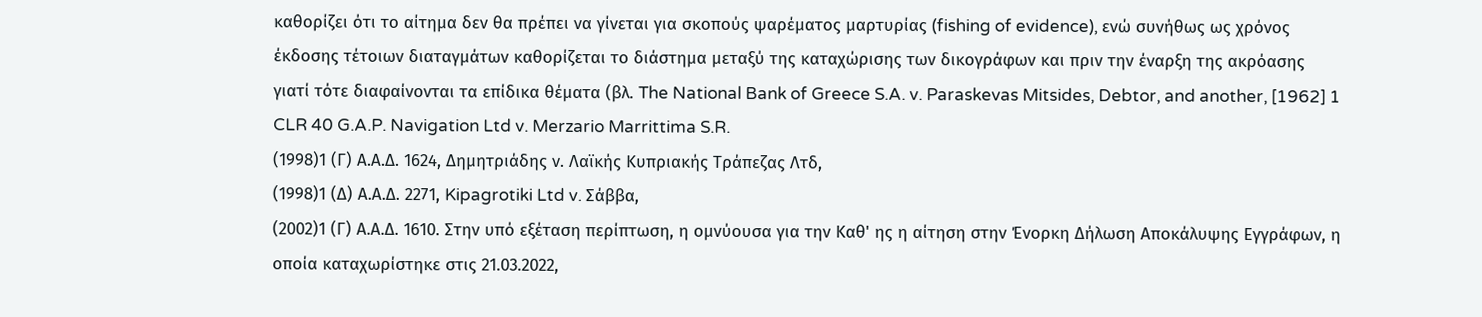καθορίζει ότι το αίτημα δεν θα πρέπει να γίνεται για σκοπούς ψαρέματος μαρτυρίας (fishing of evidence), ενώ συνήθως ως χρόνος έκδοσης τέτοιων διαταγμάτων καθορίζεται το διάστημα μεταξύ της καταχώρισης των δικογράφων και πριν την έναρξη της ακρόασης γιατί τότε διαφαίνονται τα επίδικα θέματα (βλ. The National Bank of Greece S.A. v. Paraskevas Mitsides, Debtor, and another, [1962] 1 CLR 40 G.A.P. Navigation Ltd v. Merzario Marrittima S.R.
(1998)1 (Γ) Α.Α.Δ. 1624, Δημητριάδης ν. Λαϊκής Κυπριακής Τράπεζας Λτδ,
(1998)1 (Δ) Α.Α.Δ. 2271, Kipagrotiki Ltd v. Σάββα,
(2002)1 (Γ) Α.Α.Δ. 1610. Στην υπό εξέταση περίπτωση, η ομνύουσα για την Καθ' ης η αίτηση στην Ένορκη Δήλωση Αποκάλυψης Εγγράφων, η οποία καταχωρίστηκε στις 21.03.2022,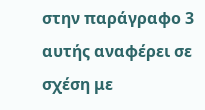στην παράγραφο 3 αυτής αναφέρει σε σχέση με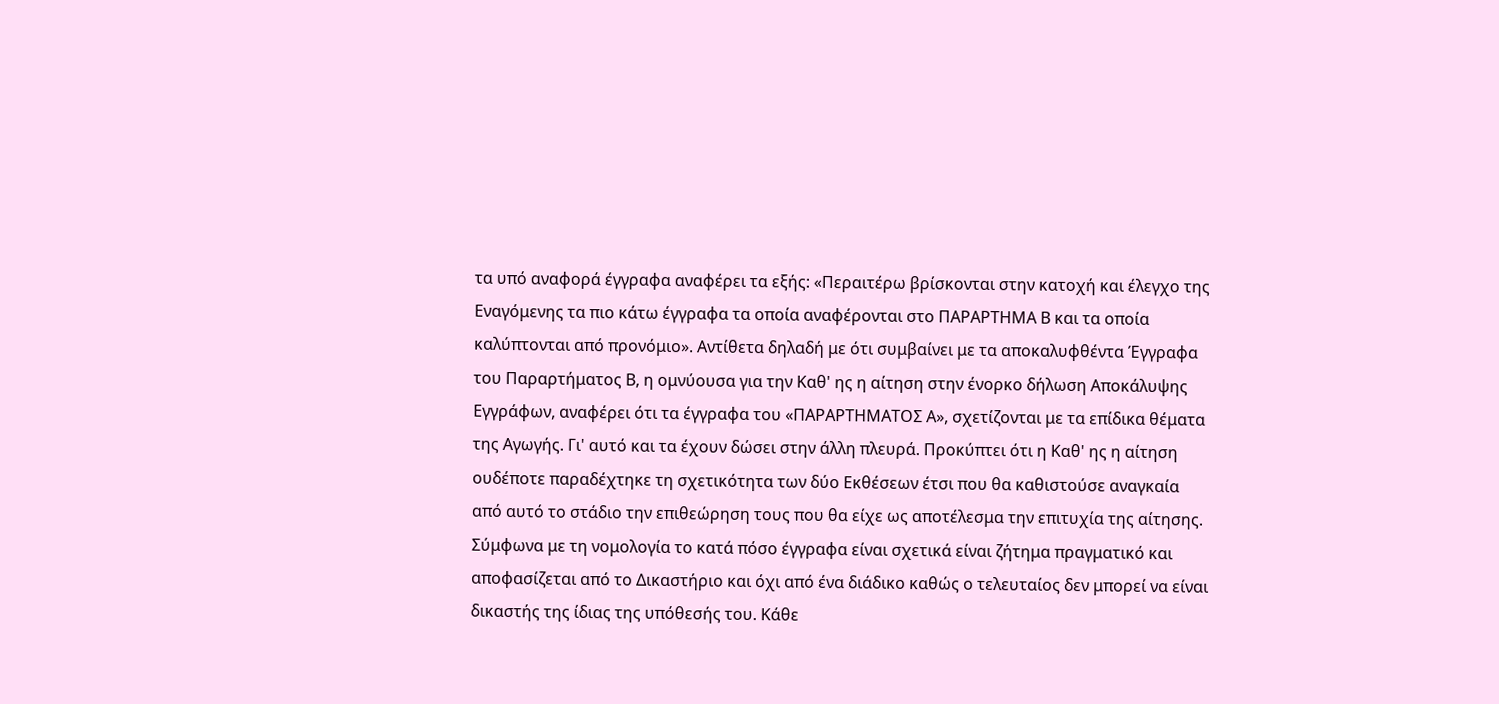τα υπό αναφορά έγγραφα αναφέρει τα εξής: «Περαιτέρω βρίσκονται στην κατοχή και έλεγχο της Εναγόμενης τα πιο κάτω έγγραφα τα οποία αναφέρονται στο ΠΑΡΑΡΤΗΜΑ Β και τα οποία καλύπτονται από προνόμιο». Αντίθετα δηλαδή με ότι συμβαίνει με τα αποκαλυφθέντα Έγγραφα του Παραρτήματος Β, η ομνύουσα για την Καθ' ης η αίτηση στην ένορκο δήλωση Αποκάλυψης Εγγράφων, αναφέρει ότι τα έγγραφα του «ΠΑΡΑΡΤΗΜΑΤΟΣ Α», σχετίζονται με τα επίδικα θέματα της Αγωγής. Γι' αυτό και τα έχουν δώσει στην άλλη πλευρά. Προκύπτει ότι η Καθ' ης η αίτηση ουδέποτε παραδέχτηκε τη σχετικότητα των δύο Εκθέσεων έτσι που θα καθιστούσε αναγκαία από αυτό το στάδιο την επιθεώρηση τους που θα είχε ως αποτέλεσμα την επιτυχία της αίτησης. Σύμφωνα με τη νομολογία το κατά πόσο έγγραφα είναι σχετικά είναι ζήτημα πραγματικό και αποφασίζεται από το Δικαστήριο και όχι από ένα διάδικο καθώς ο τελευταίος δεν μπορεί να είναι δικαστής της ίδιας της υπόθεσής του. Κάθε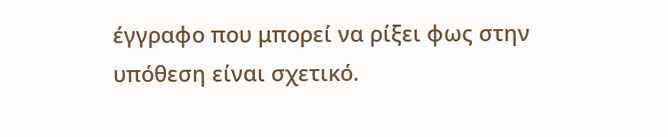έγγραφο που μπορεί να ρίξει φως στην υπόθεση είναι σχετικό.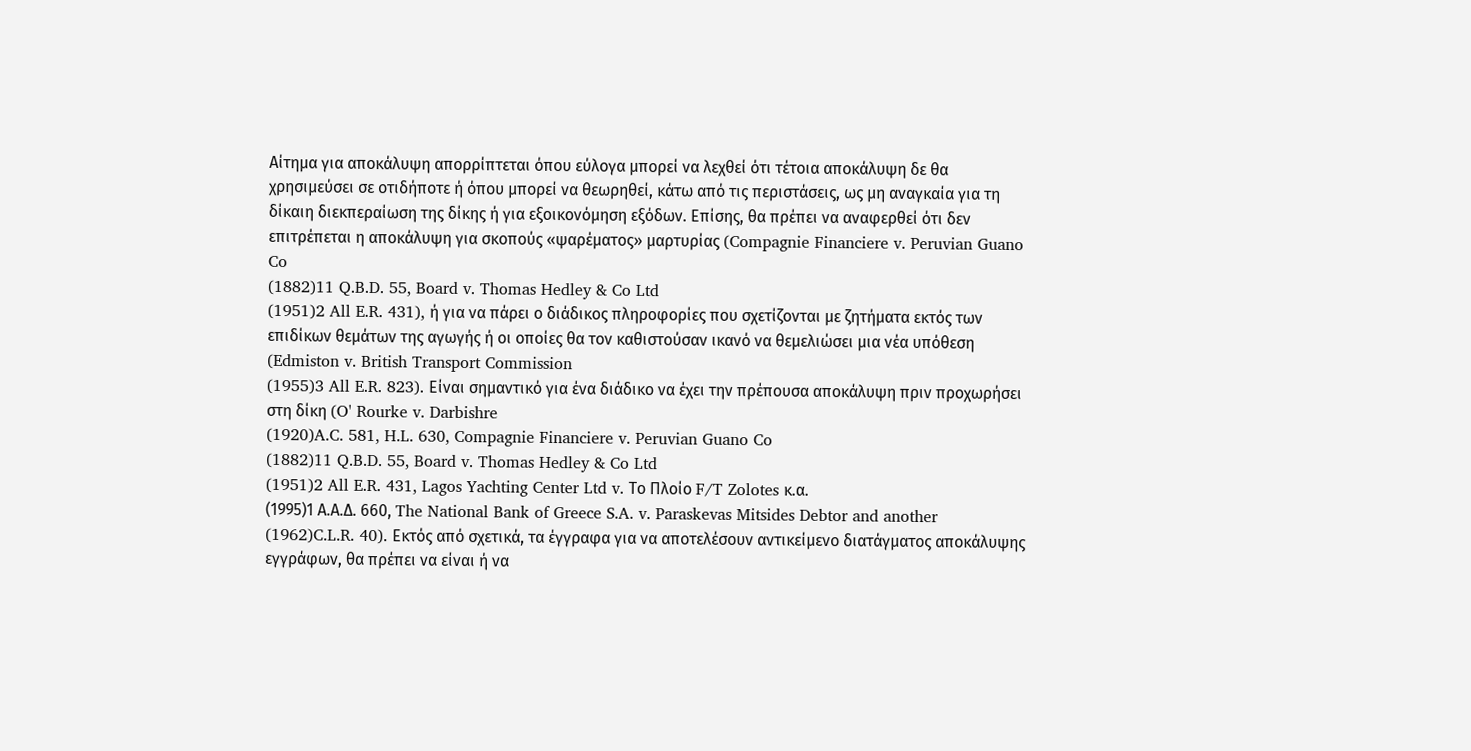Αίτημα για αποκάλυψη απορρίπτεται όπου εύλογα μπορεί να λεχθεί ότι τέτοια αποκάλυψη δε θα χρησιμεύσει σε οτιδήποτε ή όπου μπορεί να θεωρηθεί, κάτω από τις περιστάσεις, ως μη αναγκαία για τη δίκαιη διεκπεραίωση της δίκης ή για εξοικονόμηση εξόδων. Επίσης, θα πρέπει να αναφερθεί ότι δεν επιτρέπεται η αποκάλυψη για σκοπούς «ψαρέματος» μαρτυρίας (Compagnie Financiere v. Peruvian Guano Co
(1882)11 Q.B.D. 55, Board v. Thomas Hedley & Co Ltd
(1951)2 All E.R. 431), ή για να πάρει ο διάδικος πληροφορίες που σχετίζονται με ζητήματα εκτός των επιδίκων θεμάτων της αγωγής ή οι οποίες θα τον καθιστούσαν ικανό να θεμελιώσει μια νέα υπόθεση (Edmiston v. British Transport Commission
(1955)3 All E.R. 823). Είναι σημαντικό για ένα διάδικο να έχει την πρέπουσα αποκάλυψη πριν προχωρήσει στη δίκη (O' Rourke v. Darbishre
(1920)A.C. 581, H.L. 630, Compagnie Financiere v. Peruvian Guano Co
(1882)11 Q.B.D. 55, Board v. Thomas Hedley & Co Ltd
(1951)2 All E.R. 431, Lagos Yachting Center Ltd v. Το Πλοίο F/T Zolotes κ.α.
(1995)1 Α.Α.Δ. 660, The National Bank of Greece S.A. v. Paraskevas Mitsides Debtor and another
(1962)C.L.R. 40). Εκτός από σχετικά, τα έγγραφα για να αποτελέσουν αντικείμενο διατάγματος αποκάλυψης εγγράφων, θα πρέπει να είναι ή να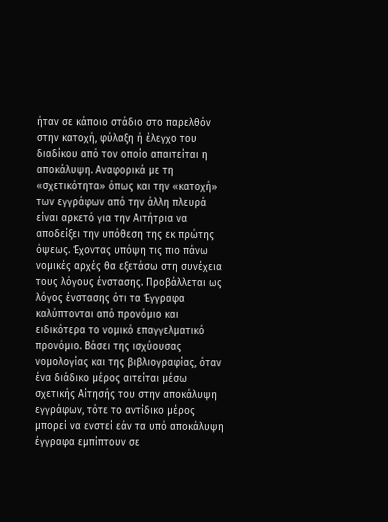ήταν σε κάποιο στάδιο στο παρελθόν στην κατοχή, φύλαξη ή έλεγχο του διαδίκου από τον οποίο απαιτείται η αποκάλυψη. Αναφορικά με τη «σχετικότητα» όπως και την «κατοχή» των εγγράφων από την άλλη πλευρά είναι αρκετό για την Αιτήτρια να αποδείξει την υπόθεση της εκ πρώτης όψεως. Έχοντας υπόψη τις πιο πάνω νομικές αρχές θα εξετάσω στη συνέχεια τους λόγους ένστασης. Προβάλλεται ως λόγος ένστασης ότι τα Έγγραφα καλύπτονται από προνόμιο και ειδικότερα το νομικό επαγγελματικό προνόμιο. Βάσει της ισχύουσας νομολογίας και της βιβλιογραφίας, όταν ένα διάδικο μέρος αιτείται μέσω σχετικής Αίτησής του στην αποκάλυψη εγγράφων, τότε το αντίδικο μέρος μπορεί να ενστεί εάν τα υπό αποκάλυψη έγγραφα εμπίπτουν σε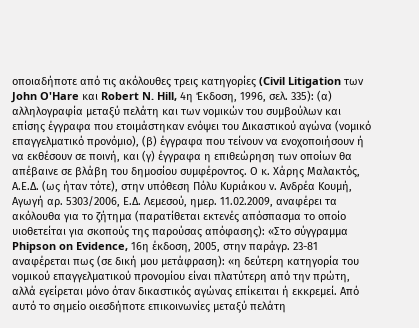οποιαδήποτε από τις ακόλουθες τρεις κατηγορίες (Civil Litigation των John O'Hare και Robert N. Hill, 4η Έκδοση, 1996, σελ. 335): (α) αλληλογραφία μεταξύ πελάτη και των νομικών του συμβούλων και επίσης έγγραφα που ετοιμάστηκαν ενόψει του Δικαστικού αγώνα (νομικό επαγγελματικό προνόμιο), (β) έγγραφα που τείνουν να ενοχοποιήσουν ή να εκθέσουν σε ποινή, και (γ) έγγραφα η επιθεώρηση των οποίων θα απέβαινε σε βλάβη του δημοσίου συμφέροντος. Ο κ. Χάρης Μαλακτός, Α.Ε.Δ. (ως ήταν τότε), στην υπόθεση Πόλυ Κυριάκου ν. Ανδρέα Κουμή, Αγωγή αρ. 5303/2006, Ε.Δ. Λεμεσού, ημερ. 11.02.2009, αναφέρει τα ακόλουθα για το ζήτημα (παρατίθεται εκτενές απόσπασμα το οποίο υιοθετείται για σκοπούς της παρούσας απόφασης): «Στο σύγγραμμα Phipson on Evidence, 16η έκδοση, 2005, στην παράγρ. 23-81 αναφέρεται πως (σε δική μου μετάφραση): «η δεύτερη κατηγορία του νομικού επαγγελματικού προνομίου είναι πλατύτερη από την πρώτη, αλλά εγείρεται μόνο όταν δικαστικός αγώνας επίκειται ή εκκρεμεί. Από αυτό το σημείο οιεσδήποτε επικοινωνίες μεταξύ πελάτη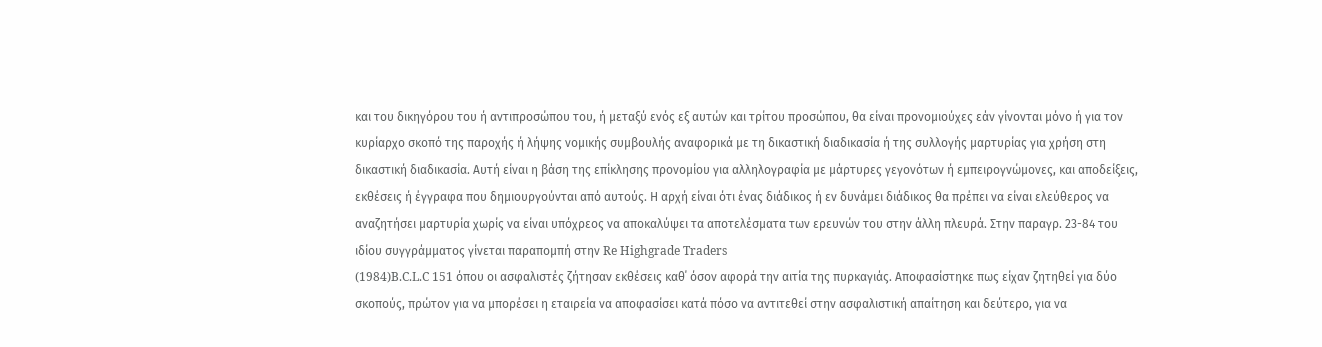και του δικηγόρου του ή αντιπροσώπου του, ή μεταξύ ενός εξ αυτών και τρίτου προσώπου, θα είναι προνομιούχες εάν γίνονται μόνο ή για τον κυρίαρχο σκοπό της παροχής ή λήψης νομικής συμβουλής αναφορικά με τη δικαστική διαδικασία ή της συλλογής μαρτυρίας για χρήση στη δικαστική διαδικασία. Αυτή είναι η βάση της επίκλησης προνομίου για αλληλογραφία με μάρτυρες γεγονότων ή εμπειρογνώμονες, και αποδείξεις, εκθέσεις ή έγγραφα που δημιουργούνται από αυτούς. Η αρχή είναι ότι ένας διάδικος ή εν δυνάμει διάδικος θα πρέπει να είναι ελεύθερος να αναζητήσει μαρτυρία χωρίς να είναι υπόχρεος να αποκαλύψει τα αποτελέσματα των ερευνών του στην άλλη πλευρά. Στην παραγρ. 23-84 του ιδίου συγγράμματος γίνεται παραπομπή στην Re Highgrade Traders
(1984)B.C.L.C 151 όπου οι ασφαλιστές ζήτησαν εκθέσεις καθ΄ όσον αφορά την αιτία της πυρκαγιάς. Αποφασίστηκε πως είχαν ζητηθεί για δύο σκοπούς, πρώτον για να μπορέσει η εταιρεία να αποφασίσει κατά πόσο να αντιτεθεί στην ασφαλιστική απαίτηση και δεύτερο, για να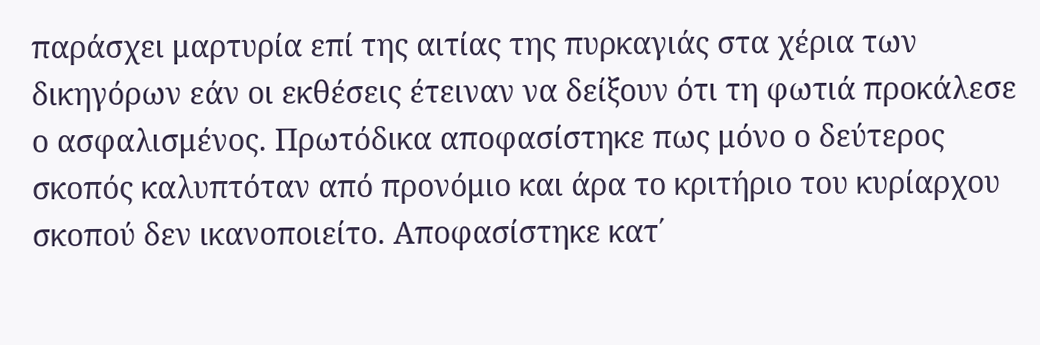παράσχει μαρτυρία επί της αιτίας της πυρκαγιάς στα χέρια των δικηγόρων εάν οι εκθέσεις έτειναν να δείξουν ότι τη φωτιά προκάλεσε ο ασφαλισμένος. Πρωτόδικα αποφασίστηκε πως μόνο ο δεύτερος σκοπός καλυπτόταν από προνόμιο και άρα το κριτήριο του κυρίαρχου σκοπού δεν ικανοποιείτο. Αποφασίστηκε κατ΄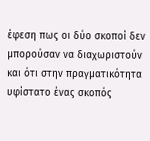έφεση πως οι δύο σκοποί δεν μπορούσαν να διαχωριστούν και ότι στην πραγματικότητα υφίστατο ένας σκοπός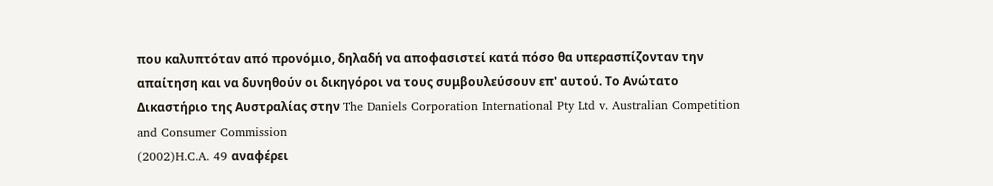που καλυπτόταν από προνόμιο, δηλαδή να αποφασιστεί κατά πόσο θα υπερασπίζονταν την απαίτηση και να δυνηθούν οι δικηγόροι να τους συμβουλεύσουν επ' αυτού. Το Ανώτατο Δικαστήριο της Αυστραλίας στην The Daniels Corporation International Pty Ltd v. Australian Competition and Consumer Commission
(2002)H.C.A. 49 αναφέρει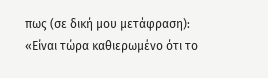πως (σε δική μου μετάφραση): «Είναι τώρα καθιερωμένο ότι το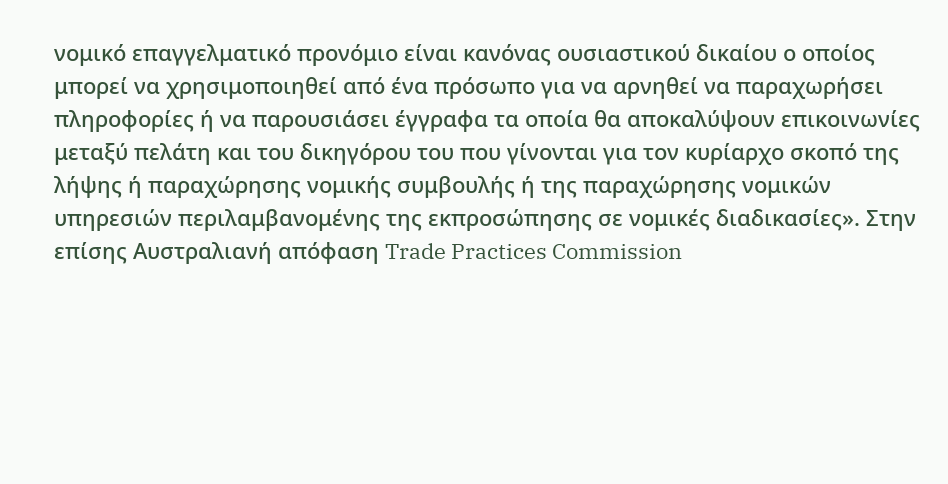νομικό επαγγελματικό προνόμιο είναι κανόνας ουσιαστικού δικαίου ο οποίος μπορεί να χρησιμοποιηθεί από ένα πρόσωπο για να αρνηθεί να παραχωρήσει πληροφορίες ή να παρουσιάσει έγγραφα τα οποία θα αποκαλύψουν επικοινωνίες μεταξύ πελάτη και του δικηγόρου του που γίνονται για τον κυρίαρχο σκοπό της λήψης ή παραχώρησης νομικής συμβουλής ή της παραχώρησης νομικών υπηρεσιών περιλαμβανομένης της εκπροσώπησης σε νομικές διαδικασίες». Στην επίσης Αυστραλιανή απόφαση Trade Practices Commission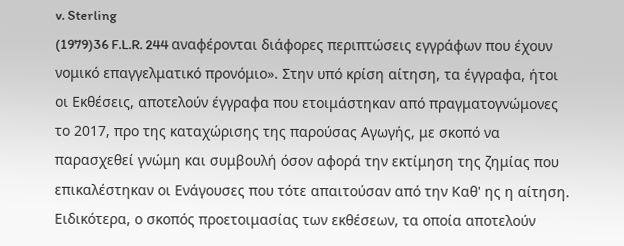v. Sterling
(1979)36 F.L.R. 244 αναφέρονται διάφορες περιπτώσεις εγγράφων που έχουν νομικό επαγγελματικό προνόμιο». Στην υπό κρίση αίτηση, τα έγγραφα, ήτοι οι Εκθέσεις, αποτελούν έγγραφα που ετοιμάστηκαν από πραγματογνώμονες το 2017, προ της καταχώρισης της παρούσας Αγωγής, με σκοπό να παρασχεθεί γνώμη και συμβουλή όσον αφορά την εκτίμηση της ζημίας που επικαλέστηκαν οι Ενάγουσες που τότε απαιτούσαν από την Καθ' ης η αίτηση. Ειδικότερα, ο σκοπός προετοιμασίας των εκθέσεων, τα οποία αποτελούν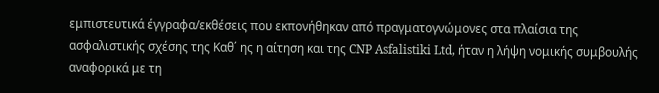εμπιστευτικά έγγραφα/εκθέσεις που εκπονήθηκαν από πραγματογνώμονες στα πλαίσια της ασφαλιστικής σχέσης της Καθ΄ ης η αίτηση και της CNP Asfalistiki Ltd, ήταν η λήψη νομικής συμβουλής αναφορικά με τη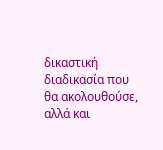δικαστική διαδικασία που θα ακολουθούσε, αλλά και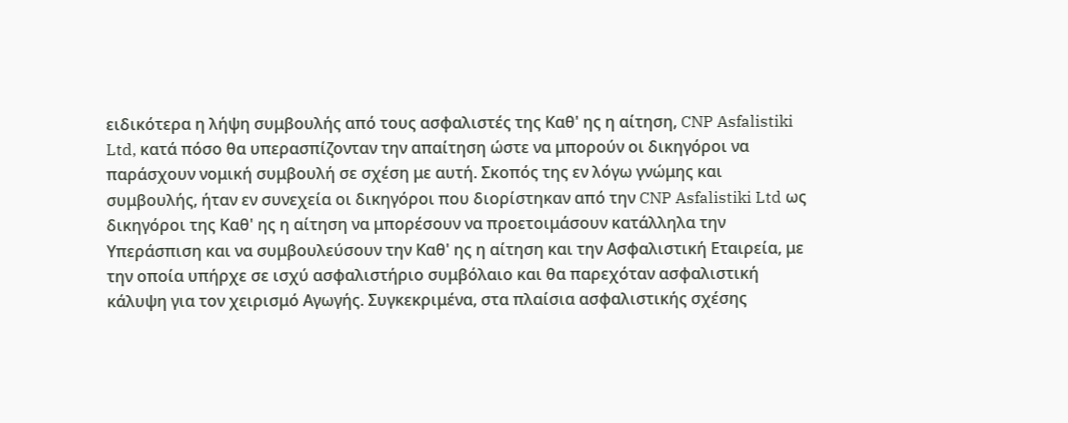ειδικότερα η λήψη συμβουλής από τους ασφαλιστές της Καθ' ης η αίτηση, CNP Asfalistiki Ltd, κατά πόσο θα υπερασπίζονταν την απαίτηση ώστε να μπορούν οι δικηγόροι να παράσχουν νομική συμβουλή σε σχέση με αυτή. Σκοπός της εν λόγω γνώμης και συμβουλής, ήταν εν συνεχεία οι δικηγόροι που διορίστηκαν από την CNP Asfalistiki Ltd ως δικηγόροι της Καθ' ης η αίτηση να μπορέσουν να προετοιμάσουν κατάλληλα την Υπεράσπιση και να συμβουλεύσουν την Καθ' ης η αίτηση και την Ασφαλιστική Εταιρεία, με την οποία υπήρχε σε ισχύ ασφαλιστήριο συμβόλαιο και θα παρεχόταν ασφαλιστική κάλυψη για τον χειρισμό Αγωγής. Συγκεκριμένα, στα πλαίσια ασφαλιστικής σχέσης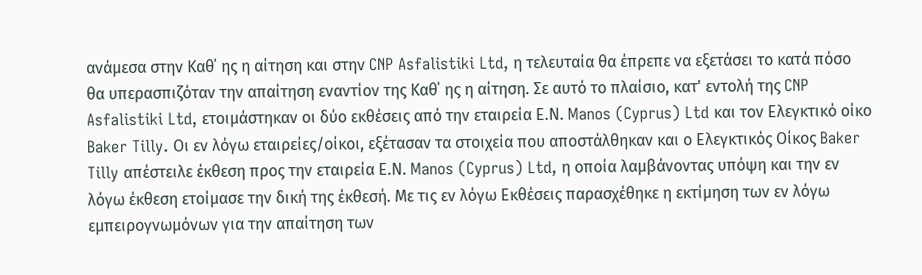ανάμεσα στην Καθ΄ ης η αίτηση και στην CNP Asfalistiki Ltd, η τελευταία θα έπρεπε να εξετάσει το κατά πόσο θα υπερασπιζόταν την απαίτηση εναντίον της Καθ΄ ης η αίτηση. Σε αυτό το πλαίσιο, κατ' εντολή της CNP Asfalistiki Ltd, ετοιμάστηκαν οι δύο εκθέσεις από την εταιρεία Ε.Ν. Manos (Cyprus) Ltd και τον Ελεγκτικό οίκο Baker Tilly. Οι εν λόγω εταιρείες/οίκοι, εξέτασαν τα στοιχεία που αποστάλθηκαν και ο Ελεγκτικός Οίκος Baker Tilly απέστειλε έκθεση προς την εταιρεία Ε.Ν. Manos (Cyprus) Ltd, η οποία λαμβάνοντας υπόψη και την εν λόγω έκθεση ετοίμασε την δική της έκθεσή. Με τις εν λόγω Εκθέσεις παρασχέθηκε η εκτίμηση των εν λόγω εμπειρογνωμόνων για την απαίτηση των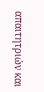απαιτητριών και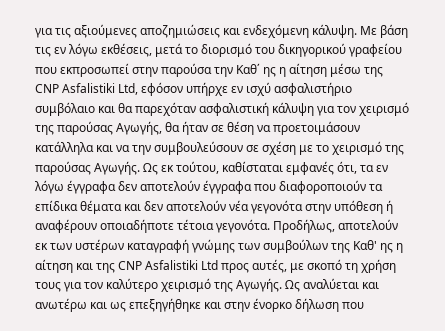για τις αξιούμενες αποζημιώσεις και ενδεχόμενη κάλυψη. Με βάση τις εν λόγω εκθέσεις, μετά το διορισμό του δικηγορικού γραφείου που εκπροσωπεί στην παρούσα την Καθ΄ ης η αίτηση μέσω της CNP Asfalistiki Ltd, εφόσον υπήρχε εν ισχύ ασφαλιστήριο συμβόλαιο και θα παρεχόταν ασφαλιστική κάλυψη για τον χειρισμό της παρούσας Αγωγής, θα ήταν σε θέση να προετοιμάσουν κατάλληλα και να την συμβουλεύσουν σε σχέση με το χειρισμό της παρούσας Αγωγής. Ως εκ τούτου, καθίσταται εμφανές ότι, τα εν λόγω έγγραφα δεν αποτελούν έγγραφα που διαφοροποιούν τα επίδικα θέματα και δεν αποτελούν νέα γεγονότα στην υπόθεση ή αναφέρουν οποιαδήποτε τέτοια γεγονότα. Προδήλως, αποτελούν εκ των υστέρων καταγραφή γνώμης των συμβούλων της Καθ' ης η αίτηση και της CNP Asfalistiki Ltd προς αυτές, με σκοπό τη χρήση τους για τον καλύτερο χειρισμό της Αγωγής. Ως αναλύεται και ανωτέρω και ως επεξηγήθηκε και στην ένορκο δήλωση που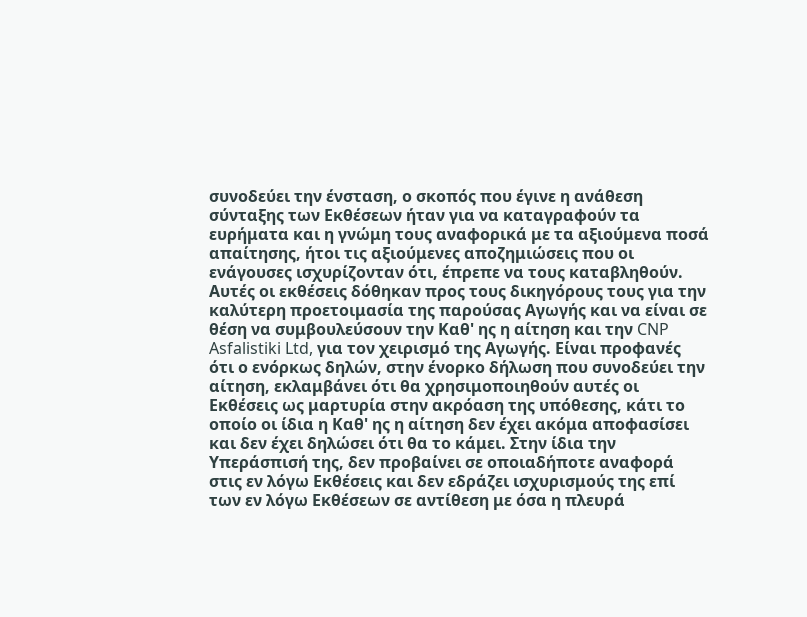συνοδεύει την ένσταση, ο σκοπός που έγινε η ανάθεση σύνταξης των Εκθέσεων ήταν για να καταγραφούν τα ευρήματα και η γνώμη τους αναφορικά με τα αξιούμενα ποσά απαίτησης, ήτοι τις αξιούμενες αποζημιώσεις που οι ενάγουσες ισχυρίζονταν ότι, έπρεπε να τους καταβληθούν. Αυτές οι εκθέσεις δόθηκαν προς τους δικηγόρους τους για την καλύτερη προετοιμασία της παρούσας Αγωγής και να είναι σε θέση να συμβουλεύσουν την Καθ' ης η αίτηση και την CNP Asfalistiki Ltd, για τον χειρισμό της Αγωγής. Είναι προφανές ότι ο ενόρκως δηλών, στην ένορκο δήλωση που συνοδεύει την αίτηση, εκλαμβάνει ότι θα χρησιμοποιηθούν αυτές οι Εκθέσεις ως μαρτυρία στην ακρόαση της υπόθεσης, κάτι το οποίο οι ίδια η Καθ' ης η αίτηση δεν έχει ακόμα αποφασίσει και δεν έχει δηλώσει ότι θα το κάμει. Στην ίδια την Υπεράσπισή της, δεν προβαίνει σε οποιαδήποτε αναφορά στις εν λόγω Εκθέσεις και δεν εδράζει ισχυρισμούς της επί των εν λόγω Εκθέσεων σε αντίθεση με όσα η πλευρά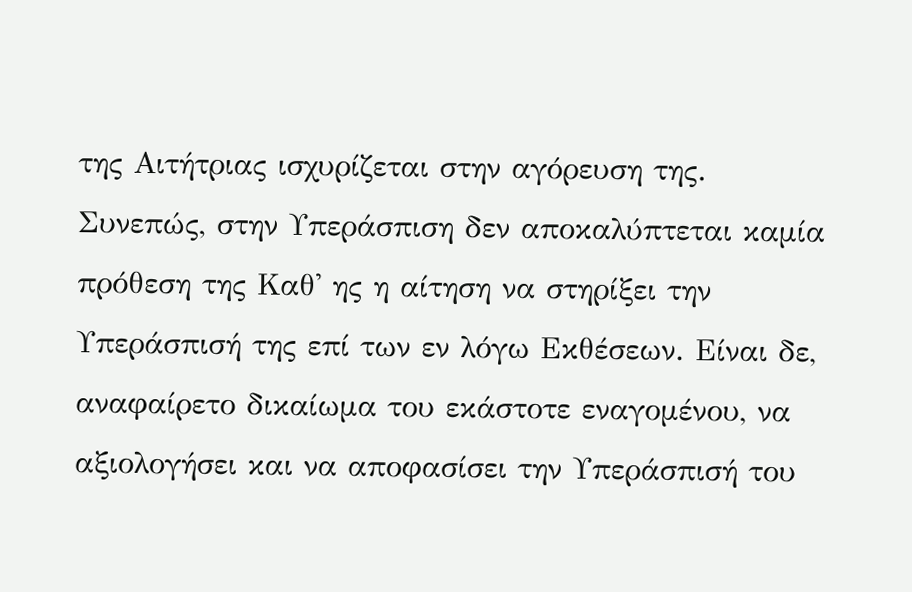της Αιτήτριας ισχυρίζεται στην αγόρευση της. Συνεπώς, στην Υπεράσπιση δεν αποκαλύπτεται καμία πρόθεση της Καθ' ης η αίτηση να στηρίξει την Υπεράσπισή της επί των εν λόγω Εκθέσεων. Είναι δε, αναφαίρετο δικαίωμα του εκάστοτε εναγομένου, να αξιολογήσει και να αποφασίσει την Υπεράσπισή του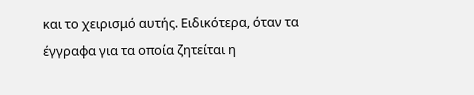και το χειρισμό αυτής. Ειδικότερα, όταν τα έγγραφα για τα οποία ζητείται η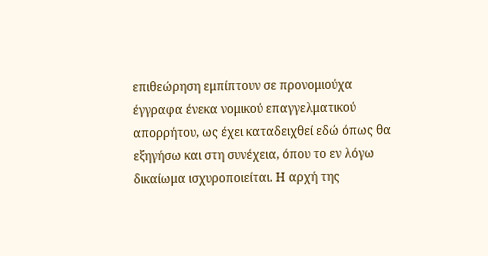επιθεώρηση εμπίπτουν σε προνομιούχα έγγραφα ένεκα νομικού επαγγελματικού απορρήτου, ως έχει καταδειχθεί εδώ όπως θα εξηγήσω και στη συνέχεια, όπου το εν λόγω δικαίωμα ισχυροποιείται. Η αρχή της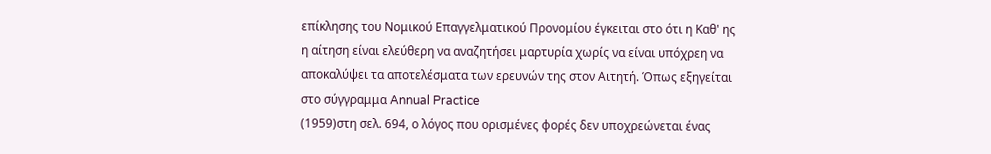επίκλησης του Νομικού Επαγγελματικού Προνομίου έγκειται στο ότι η Καθ' ης η αίτηση είναι ελεύθερη να αναζητήσει μαρτυρία χωρίς να είναι υπόχρεη να αποκαλύψει τα αποτελέσματα των ερευνών της στον Αιτητή. Όπως εξηγείται στο σύγγραμμα Annual Practice
(1959)στη σελ. 694, ο λόγος που ορισμένες φορές δεν υποχρεώνεται ένας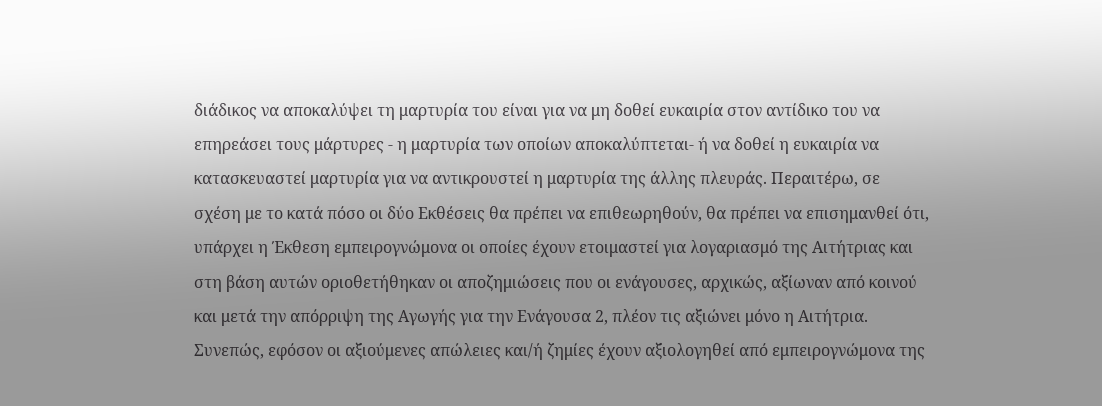διάδικος να αποκαλύψει τη μαρτυρία του είναι για να μη δοθεί ευκαιρία στον αντίδικο του να επηρεάσει τους μάρτυρες - η μαρτυρία των οποίων αποκαλύπτεται- ή να δοθεί η ευκαιρία να κατασκευαστεί μαρτυρία για να αντικρουστεί η μαρτυρία της άλλης πλευράς. Περαιτέρω, σε σχέση με το κατά πόσο οι δύο Εκθέσεις θα πρέπει να επιθεωρηθούν, θα πρέπει να επισημανθεί ότι, υπάρχει η Έκθεση εμπειρογνώμονα οι οποίες έχουν ετοιμαστεί για λογαριασμό της Αιτήτριας και στη βάση αυτών οριοθετήθηκαν οι αποζημιώσεις που οι ενάγουσες, αρχικώς, αξίωναν από κοινού και μετά την απόρριψη της Αγωγής για την Ενάγουσα 2, πλέον τις αξιώνει μόνο η Αιτήτρια. Συνεπώς, εφόσον οι αξιούμενες απώλειες και/ή ζημίες έχουν αξιολογηθεί από εμπειρογνώμονα της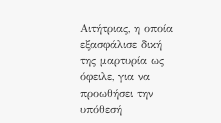Αιτήτριας, η οποία εξασφάλισε δική της μαρτυρία ως όφειλε, για να προωθήσει την υπόθεσή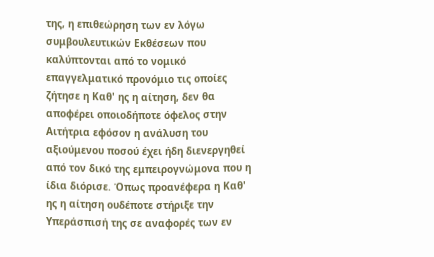της, η επιθεώρηση των εν λόγω συμβουλευτικών Εκθέσεων που καλύπτονται από το νομικό επαγγελματικό προνόμιο τις οποίες ζήτησε η Καθ' ης η αίτηση, δεν θα αποφέρει οποιοδήποτε όφελος στην Αιτήτρια εφόσον η ανάλυση του αξιούμενου ποσού έχει ήδη διενεργηθεί από τον δικό της εμπειρογνώμονα που η ίδια διόρισε. Όπως προανέφερα η Καθ' ης η αίτηση ουδέποτε στήριξε την Υπεράσπισή της σε αναφορές των εν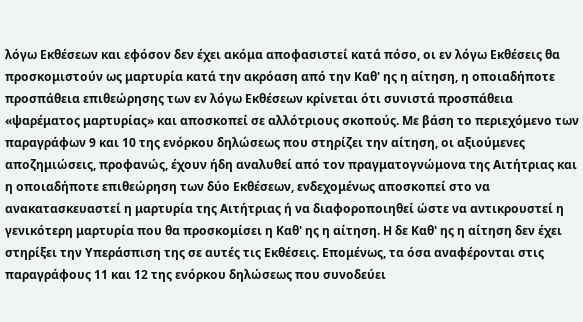λόγω Εκθέσεων και εφόσον δεν έχει ακόμα αποφασιστεί κατά πόσο, οι εν λόγω Εκθέσεις θα προσκομιστούν ως μαρτυρία κατά την ακρόαση από την Καθ' ης η αίτηση, η οποιαδήποτε προσπάθεια επιθεώρησης των εν λόγω Εκθέσεων κρίνεται ότι συνιστά προσπάθεια «ψαρέματος μαρτυρίας» και αποσκοπεί σε αλλότριους σκοπούς. Με βάση το περιεχόμενο των παραγράφων 9 και 10 της ενόρκου δηλώσεως που στηρίζει την αίτηση, οι αξιούμενες αποζημιώσεις, προφανώς, έχουν ήδη αναλυθεί από τον πραγματογνώμονα της Αιτήτριας και η οποιαδήποτε επιθεώρηση των δύο Εκθέσεων, ενδεχομένως αποσκοπεί στο να ανακατασκευαστεί η μαρτυρία της Αιτήτριας ή να διαφοροποιηθεί ώστε να αντικρουστεί η γενικότερη μαρτυρία που θα προσκομίσει η Καθ' ης η αίτηση. Η δε Καθ' ης η αίτηση δεν έχει στηρίξει την Υπεράσπιση της σε αυτές τις Εκθέσεις. Επομένως, τα όσα αναφέρονται στις παραγράφους 11 και 12 της ενόρκου δηλώσεως που συνοδεύει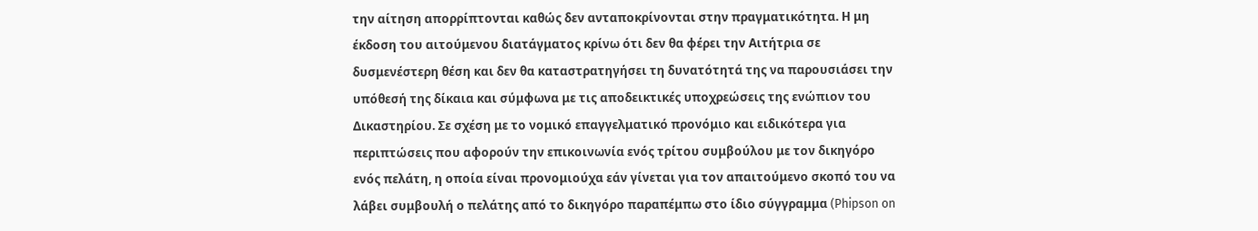την αίτηση απορρίπτονται καθώς δεν ανταποκρίνονται στην πραγματικότητα. Η μη έκδοση του αιτούμενου διατάγματος κρίνω ότι δεν θα φέρει την Αιτήτρια σε δυσμενέστερη θέση και δεν θα καταστρατηγήσει τη δυνατότητά της να παρουσιάσει την υπόθεσή της δίκαια και σύμφωνα με τις αποδεικτικές υποχρεώσεις της ενώπιον του Δικαστηρίου. Σε σχέση με το νομικό επαγγελματικό προνόμιο και ειδικότερα για περιπτώσεις που αφορούν την επικοινωνία ενός τρίτου συμβούλου με τον δικηγόρο ενός πελάτη, η οποία είναι προνομιούχα εάν γίνεται για τον απαιτούμενο σκοπό του να λάβει συμβουλή ο πελάτης από το δικηγόρο παραπέμπω στο ίδιο σύγγραμμα (Phipson on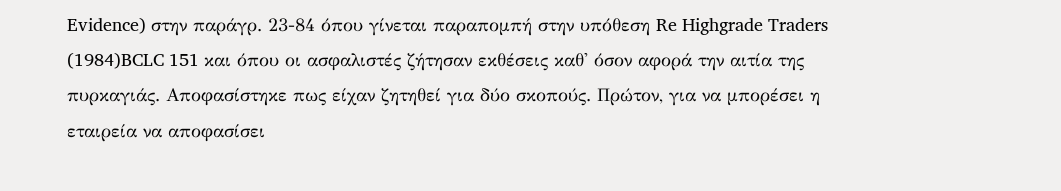Evidence) στην παράγρ. 23-84 όπου γίνεται παραπομπή στην υπόθεση Re Highgrade Traders
(1984)BCLC 151 και όπου οι ασφαλιστές ζήτησαν εκθέσεις καθ' όσον αφορά την αιτία της πυρκαγιάς. Αποφασίστηκε πως είχαν ζητηθεί για δύο σκοπούς. Πρώτον, για να μπορέσει η εταιρεία να αποφασίσει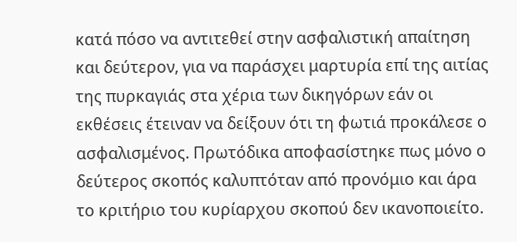κατά πόσο να αντιτεθεί στην ασφαλιστική απαίτηση και δεύτερον, για να παράσχει μαρτυρία επί της αιτίας της πυρκαγιάς στα χέρια των δικηγόρων εάν οι εκθέσεις έτειναν να δείξουν ότι τη φωτιά προκάλεσε ο ασφαλισμένος. Πρωτόδικα αποφασίστηκε πως μόνο ο δεύτερος σκοπός καλυπτόταν από προνόμιο και άρα το κριτήριο του κυρίαρχου σκοπού δεν ικανοποιείτο.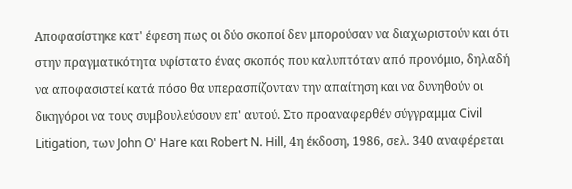Αποφασίστηκε κατ' έφεση πως οι δύο σκοποί δεν μπορούσαν να διαχωριστούν και ότι στην πραγματικότητα υφίστατο ένας σκοπός που καλυπτόταν από προνόμιο, δηλαδή να αποφασιστεί κατά πόσο θα υπερασπίζονταν την απαίτηση και να δυνηθούν οι δικηγόροι να τους συμβουλεύσουν επ' αυτού. Στο προαναφερθέν σύγγραμμα Civil Litigation, των John O' Hare και Robert N. Hill, 4η έκδοση, 1986, σελ. 340 αναφέρεται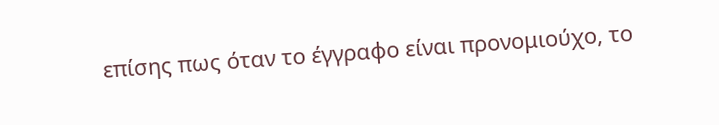επίσης πως όταν το έγγραφο είναι προνομιούχο, το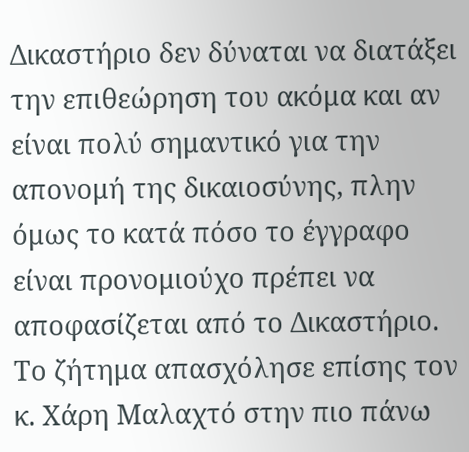Δικαστήριο δεν δύναται να διατάξει την επιθεώρηση του ακόμα και αν είναι πολύ σημαντικό για την απονομή της δικαιοσύνης, πλην όμως το κατά πόσο το έγγραφο είναι προνομιούχο πρέπει να αποφασίζεται από το Δικαστήριο. Το ζήτημα απασχόλησε επίσης τον κ. Χάρη Μαλαχτό στην πιο πάνω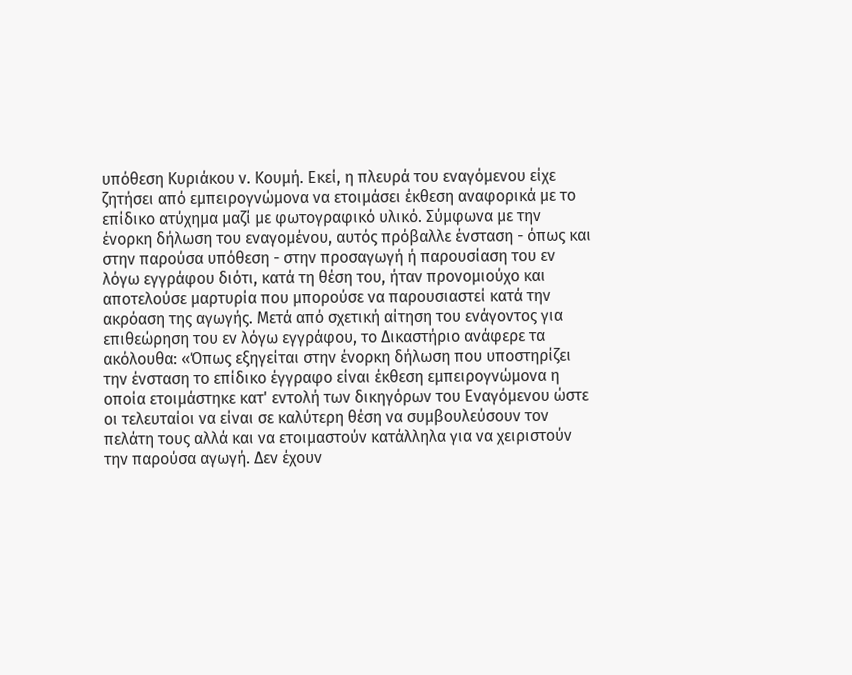υπόθεση Κυριάκου ν. Κουμή. Εκεί, η πλευρά του εναγόμενου είχε ζητήσει από εμπειρογνώμονα να ετοιμάσει έκθεση αναφορικά με το επίδικο ατύχημα μαζί με φωτογραφικό υλικό. Σύμφωνα με την ένορκη δήλωση του εναγομένου, αυτός πρόβαλλε ένσταση - όπως και στην παρούσα υπόθεση - στην προσαγωγή ή παρουσίαση του εν λόγω εγγράφου διότι, κατά τη θέση του, ήταν προνομιούχο και αποτελούσε μαρτυρία που μπορούσε να παρουσιαστεί κατά την ακρόαση της αγωγής. Μετά από σχετική αίτηση του ενάγοντος για επιθεώρηση του εν λόγω εγγράφου, το Δικαστήριο ανάφερε τα ακόλουθα: «Όπως εξηγείται στην ένορκη δήλωση που υποστηρίζει την ένσταση το επίδικο έγγραφο είναι έκθεση εμπειρογνώμονα η οποία ετοιμάστηκε κατ' εντολή των δικηγόρων του Εναγόμενου ώστε οι τελευταίοι να είναι σε καλύτερη θέση να συμβουλεύσουν τον πελάτη τους αλλά και να ετοιμαστούν κατάλληλα για να χειριστούν την παρούσα αγωγή. Δεν έχουν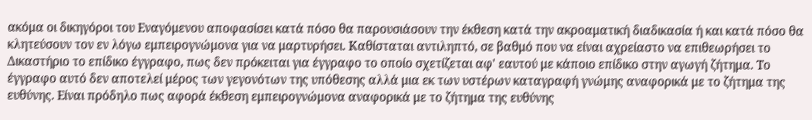ακόμα οι δικηγόροι του Εναγόμενου αποφασίσει κατά πόσο θα παρουσιάσουν την έκθεση κατά την ακροαματική διαδικασία ή και κατά πόσο θα κλητεύσουν τον εν λόγω εμπειρογνώμονα για να μαρτυρήσει. Καθίσταται αντιληπτό, σε βαθμό που να είναι αχρείαστο να επιθεωρήσει το Δικαστήριο το επίδικο έγγραφο, πως δεν πρόκειται για έγγραφο το οποίο σχετίζεται αφ' εαυτού με κάποιο επίδικο στην αγωγή ζήτημα. Το έγγραφο αυτό δεν αποτελεί μέρος των γεγονότων της υπόθεσης αλλά μια εκ των υστέρων καταγραφή γνώμης αναφορικά με το ζήτημα της ευθύνης. Είναι πρόδηλο πως αφορά έκθεση εμπειρογνώμονα αναφορικά με το ζήτημα της ευθύνης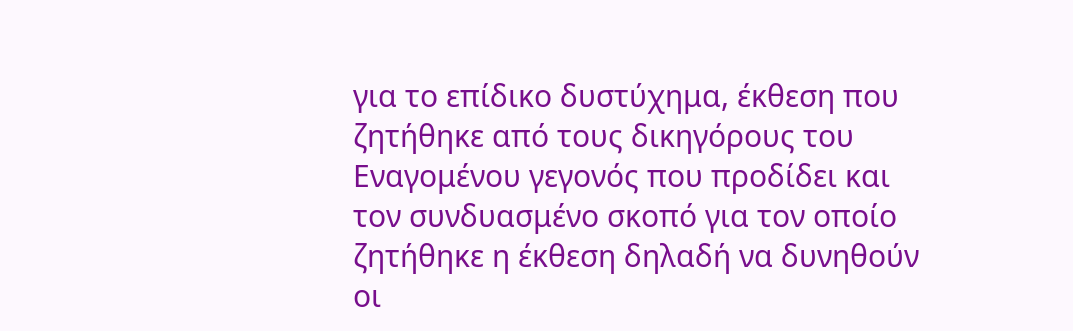για το επίδικο δυστύχημα, έκθεση που ζητήθηκε από τους δικηγόρους του Εναγομένου γεγονός που προδίδει και τον συνδυασμένο σκοπό για τον οποίο ζητήθηκε η έκθεση δηλαδή να δυνηθούν οι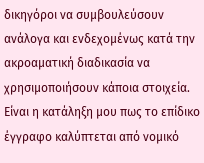δικηγόροι να συμβουλεύσουν ανάλογα και ενδεχομένως κατά την ακροαματική διαδικασία να χρησιμοποιήσουν κάποια στοιχεία. Είναι η κατάληξη μου πως το επίδικο έγγραφο καλύπτεται από νομικό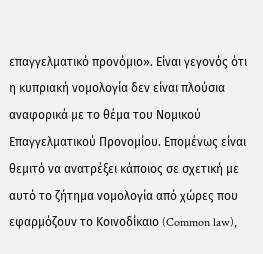επαγγελματικό προνόμιο». Είναι γεγονός ότι η κυπριακή νομολογία δεν είναι πλούσια αναφορικά με το θέμα του Νομικού Επαγγελματικού Προνομίου. Επομένως είναι θεμιτό να ανατρέξει κάποιος σε σχετική με αυτό το ζήτημα νομολογία από χώρες που εφαρμόζουν το Κοινοδίκαιο (Common law),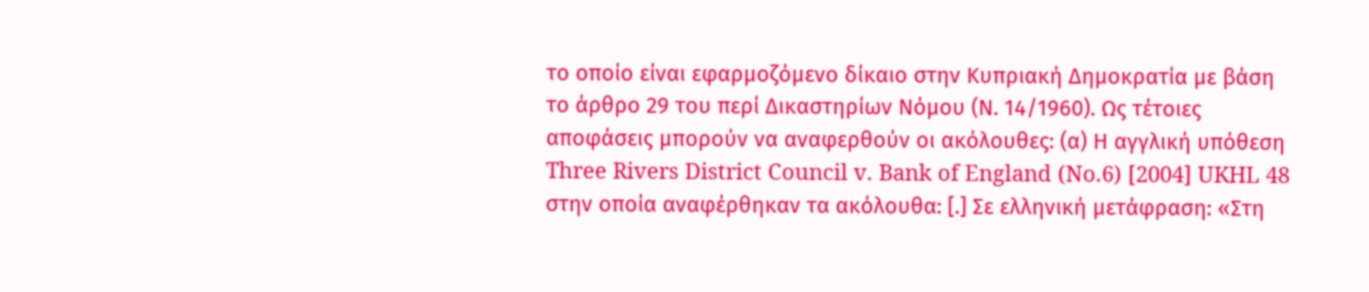το οποίο είναι εφαρμοζόμενο δίκαιο στην Κυπριακή Δημοκρατία με βάση το άρθρο 29 του περί Δικαστηρίων Νόμου (Ν. 14/1960). Ως τέτοιες αποφάσεις μπορούν να αναφερθούν οι ακόλουθες: (α) Η αγγλική υπόθεση Three Rivers District Council v. Bank of England (No.6) [2004] UKHL 48 στην οποία αναφέρθηκαν τα ακόλουθα: [.] Σε ελληνική μετάφραση: «Στη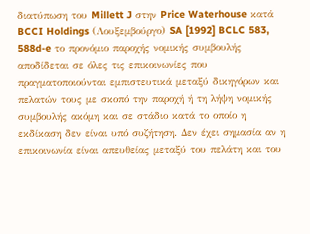διατύπωση του Millett J στην Price Waterhouse κατά BCCI Holdings (Λουξεμβούργο) SA [1992] BCLC 583, 588d-e το προνόμιο παροχής νομικής συμβουλής αποδίδεται σε όλες τις επικοινωνίες που πραγματοποιούνται εμπιστευτικά μεταξύ δικηγόρων και πελατών τους με σκοπό την παροχή ή τη λήψη νομικής συμβουλής ακόμη και σε στάδιο κατά το οποίο η εκδίκαση δεν είναι υπό συζήτηση. Δεν έχει σημασία αν η επικοινωνία είναι απευθείας μεταξύ του πελάτη και του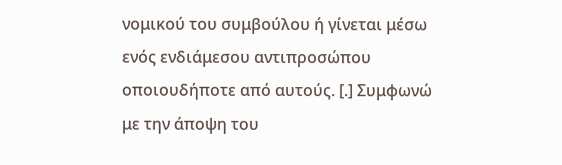νομικού του συμβούλου ή γίνεται μέσω ενός ενδιάμεσου αντιπροσώπου οποιουδήποτε από αυτούς. [.] Συμφωνώ με την άποψη του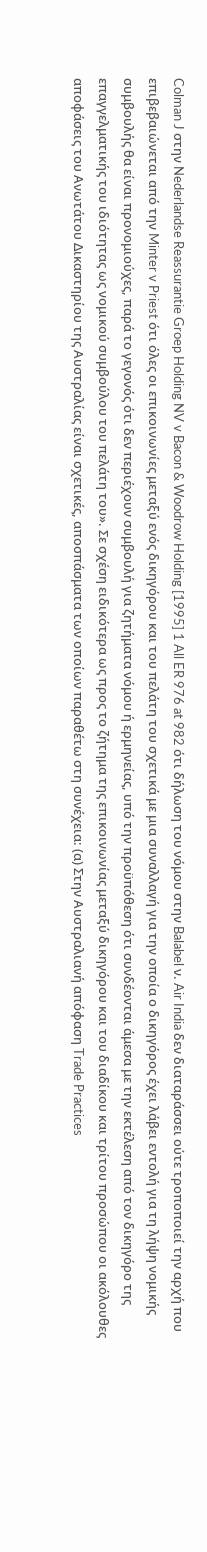Colman J στην Nederlandse Reassurantie Groep Holding NV v Bacon & Woodrow Holding [1995] 1 All ER 976 at 982 ότι δήλωση του νόμου στην Balabel ν. Air India δεν διαταράσσει ούτε τροποποιεί την αρχή που επιβεβαιώνεται από την Minter v Priest ότι όλες οι επικοινωνίες μεταξύ ενός δικηγόρου και του πελάτη του σχετικά με μια συναλλαγή για την οποία ο δικηγόρος έχει λάβει εντολή για τη λήψη νομικής συμβουλής θα είναι προνομιούχες, παρά το γεγονός ότι δεν περιέχουν συμβουλή για ζητήματα νόμου ή ερμηνείας, υπό την προϋπόθεση ότι συνδέονται άμεσα με την εκτέλεση από τον δικηγόρο της επαγγελματικής του ιδιότητας ως νομικού συμβούλου του πελάτη του». Σε σχέση ειδικότερα ως προς το ζήτημα της επικοινωνίας μεταξύ δικηγόρου και του διαδίκου και τρίτου προσώπου οι ακόλουθες αποφάσεις του Ανωτάτου Δικαστηρίου της Αυστραλίας είναι σχετικές, αποσπάσματα των οποίων παραθέτω στη συνέχεια: (α) Στην Αυστραλιανή απόφαση Trade Practices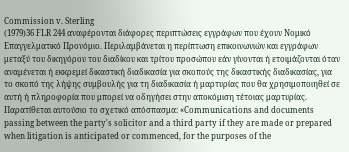Commission v. Sterling
(1979)36 FLR 244 αναφέρονται διάφορες περιπτώσεις εγγράφων που έχουν Νομικό Επαγγελματικό Προνόμιο. Περιλαμβάνεται η περίπτωση επικοινωνιών και εγγράφων μεταξύ του δικηγόρου του διαδίκου και τρίτου προσώπου εάν γίνονται ή ετοιμάζονται όταν αναμένεται ή εκκρεμεί δικαστική διαδικασία για σκοπούς της δικαστικής διαδικασίας, για το σκοπό της λήψης συμβουλής για τη διαδικασία ή μαρτυρίας που θα χρησιμοποιηθεί σε αυτή ή πληροφορία που μπορεί να οδηγήσει στην αποκόμιση τέτοιας μαρτυρίας. Παρατίθεται αυτούσιο το σχετικό απόσπασμα: «Communications and documents passing between the party's solicitor and a third party if they are made or prepared when litigation is anticipated or commenced, for the purposes of the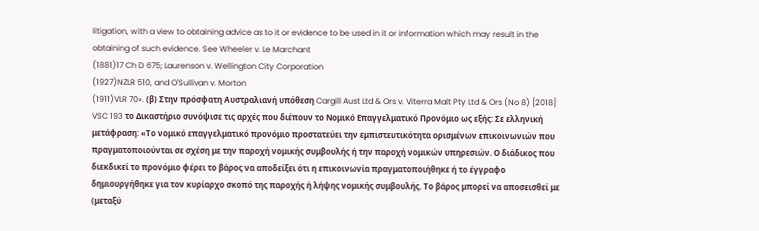litigation, with a view to obtaining advice as to it or evidence to be used in it or information which may result in the obtaining of such evidence. See Wheeler v. Le Marchant
(1881)17 Ch D 675; Laurenson v. Wellington City Corporation
(1927)NZLR 510, and O'Sullivan v. Morton
(1911)VLR 70». (β) Στην πρόσφατη Αυστραλιανή υπόθεση Cargill Aust Ltd & Ors v. Viterra Malt Pty Ltd & Ors (No 8) [2018] VSC 193 το Δικαστήριο συνόψισε τις αρχές που διέπουν το Νομικό Επαγγελματικό Προνόμιο ως εξής: Σε ελληνική μετάφραση: «Το νομικό επαγγελματικό προνόμιο προστατεύει την εμπιστευτικότητα ορισμένων επικοινωνιών που πραγματοποιούνται σε σχέση με την παροχή νομικής συμβουλής ή την παροχή νομικών υπηρεσιών. Ο διάδικος που διεκδικεί το προνόμιο φέρει το βάρος να αποδείξει ότι η επικοινωνία πραγματοποιήθηκε ή το έγγραφο δημιουργήθηκε για τον κυρίαρχο σκοπό της παροχής ή λήψης νομικής συμβουλής. Το βάρος μπορεί να αποσεισθεί με (μεταξύ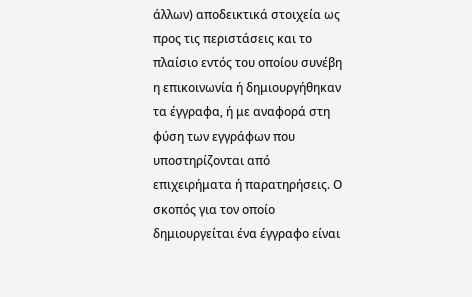άλλων) αποδεικτικά στοιχεία ως προς τις περιστάσεις και το πλαίσιο εντός του οποίου συνέβη η επικοινωνία ή δημιουργήθηκαν τα έγγραφα, ή με αναφορά στη φύση των εγγράφων που υποστηρίζονται από επιχειρήματα ή παρατηρήσεις. Ο σκοπός για τον οποίο δημιουργείται ένα έγγραφο είναι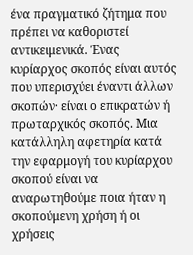ένα πραγματικό ζήτημα που πρέπει να καθοριστεί αντικειμενικά. Ένας κυρίαρχος σκοπός είναι αυτός που υπερισχύει έναντι άλλων σκοπών· είναι ο επικρατών ή πρωταρχικός σκοπός. Μια κατάλληλη αφετηρία κατά την εφαρμογή του κυρίαρχου σκοπού είναι να αναρωτηθούμε ποια ήταν η σκοπούμενη χρήση ή οι χρήσεις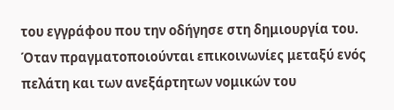του εγγράφου που την οδήγησε στη δημιουργία του. Όταν πραγματοποιούνται επικοινωνίες μεταξύ ενός πελάτη και των ανεξάρτητων νομικών του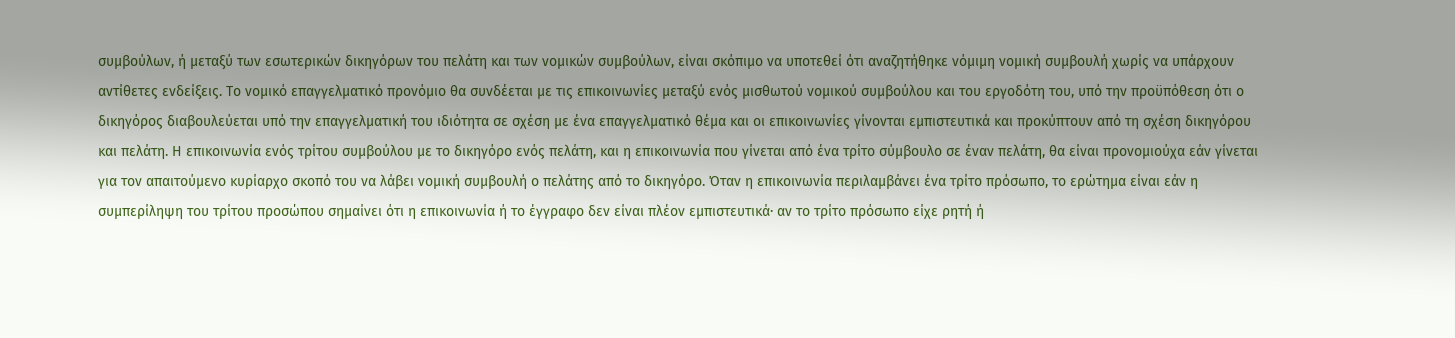συμβούλων, ή μεταξύ των εσωτερικών δικηγόρων του πελάτη και των νομικών συμβούλων, είναι σκόπιμο να υποτεθεί ότι αναζητήθηκε νόμιμη νομική συμβουλή χωρίς να υπάρχουν αντίθετες ενδείξεις. Το νομικό επαγγελματικό προνόμιο θα συνδέεται με τις επικοινωνίες μεταξύ ενός μισθωτού νομικού συμβούλου και του εργοδότη του, υπό την προϋπόθεση ότι ο δικηγόρος διαβουλεύεται υπό την επαγγελματική του ιδιότητα σε σχέση με ένα επαγγελματικό θέμα και οι επικοινωνίες γίνονται εμπιστευτικά και προκύπτουν από τη σχέση δικηγόρου και πελάτη. Η επικοινωνία ενός τρίτου συμβούλου με το δικηγόρο ενός πελάτη, και η επικοινωνία που γίνεται από ένα τρίτο σύμβουλο σε έναν πελάτη, θα είναι προνομιούχα εάν γίνεται για τον απαιτούμενο κυρίαρχο σκοπό του να λάβει νομική συμβουλή ο πελάτης από το δικηγόρο. Όταν η επικοινωνία περιλαμβάνει ένα τρίτο πρόσωπο, το ερώτημα είναι εάν η συμπερίληψη του τρίτου προσώπου σημαίνει ότι η επικοινωνία ή το έγγραφο δεν είναι πλέον εμπιστευτικά· αν το τρίτο πρόσωπο είχε ρητή ή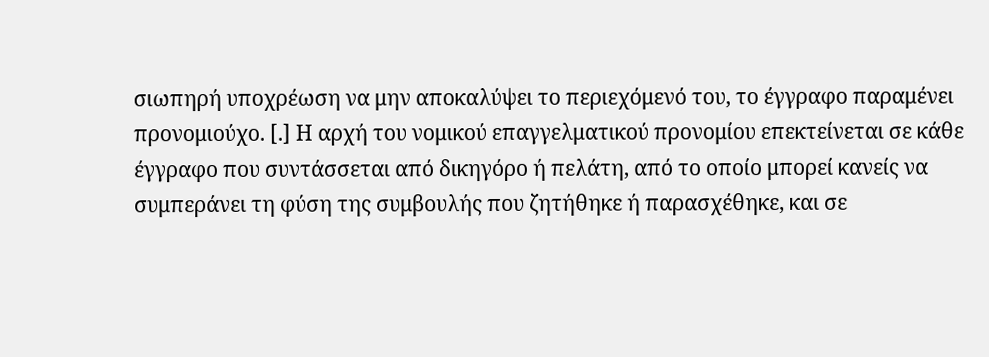σιωπηρή υποχρέωση να μην αποκαλύψει το περιεχόμενό του, το έγγραφο παραμένει προνομιούχο. [.] Η αρχή του νομικού επαγγελματικού προνομίου επεκτείνεται σε κάθε έγγραφο που συντάσσεται από δικηγόρο ή πελάτη, από το οποίο μπορεί κανείς να συμπεράνει τη φύση της συμβουλής που ζητήθηκε ή παρασχέθηκε, και σε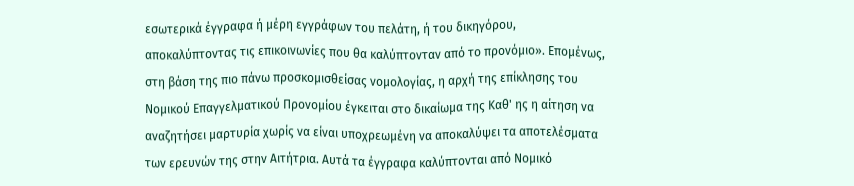εσωτερικά έγγραφα ή μέρη εγγράφων του πελάτη, ή του δικηγόρου, αποκαλύπτοντας τις επικοινωνίες που θα καλύπτονταν από το προνόμιο». Επομένως, στη βάση της πιο πάνω προσκομισθείσας νομολογίας, η αρχή της επίκλησης του Νομικού Επαγγελματικού Προνομίου έγκειται στο δικαίωμα της Καθ' ης η αίτηση να αναζητήσει μαρτυρία χωρίς να είναι υποχρεωμένη να αποκαλύψει τα αποτελέσματα των ερευνών της στην Αιτήτρια. Αυτά τα έγγραφα καλύπτονται από Νομικό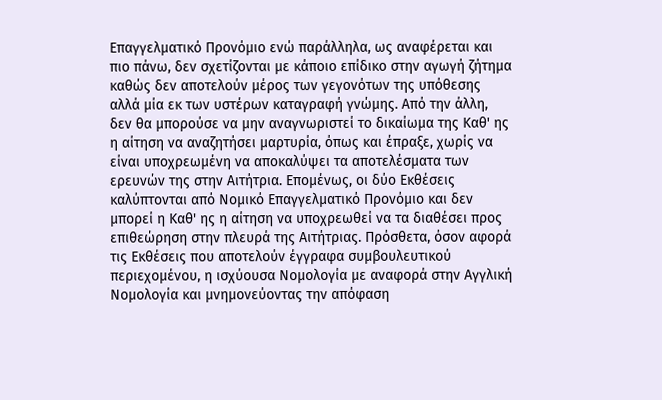Επαγγελματικό Προνόμιο ενώ παράλληλα, ως αναφέρεται και πιο πάνω, δεν σχετίζονται με κάποιο επίδικο στην αγωγή ζήτημα καθώς δεν αποτελούν μέρος των γεγονότων της υπόθεσης αλλά μία εκ των υστέρων καταγραφή γνώμης. Από την άλλη, δεν θα μπορούσε να μην αναγνωριστεί το δικαίωμα της Καθ' ης η αίτηση να αναζητήσει μαρτυρία, όπως και έπραξε, χωρίς να είναι υποχρεωμένη να αποκαλύψει τα αποτελέσματα των ερευνών της στην Αιτήτρια. Επομένως, οι δύο Εκθέσεις καλύπτονται από Νομικό Επαγγελματικό Προνόμιο και δεν μπορεί η Καθ' ης η αίτηση να υποχρεωθεί να τα διαθέσει προς επιθεώρηση στην πλευρά της Αιτήτριας. Πρόσθετα, όσον αφορά τις Εκθέσεις που αποτελούν έγγραφα συμβουλευτικού περιεχομένου, η ισχύουσα Νομολογία με αναφορά στην Αγγλική Νομολογία και μνημονεύοντας την απόφαση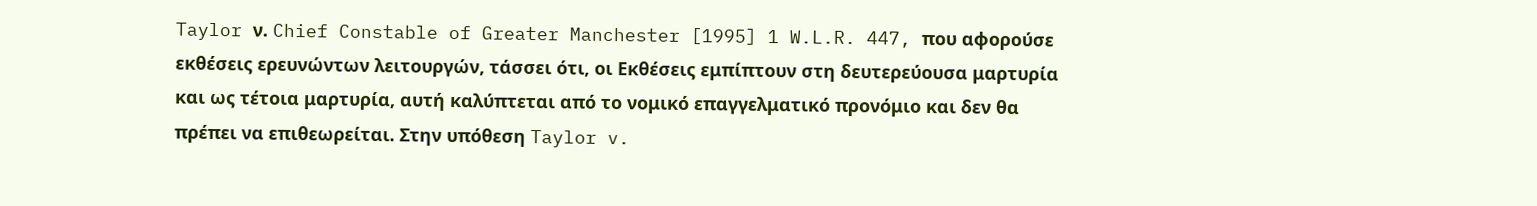Taylor ν. Chief Constable of Greater Manchester [1995] 1 W.L.R. 447, που αφορούσε εκθέσεις ερευνώντων λειτουργών, τάσσει ότι, οι Εκθέσεις εμπίπτουν στη δευτερεύουσα μαρτυρία και ως τέτοια μαρτυρία, αυτή καλύπτεται από το νομικό επαγγελματικό προνόμιο και δεν θα πρέπει να επιθεωρείται. Στην υπόθεση Taylor v.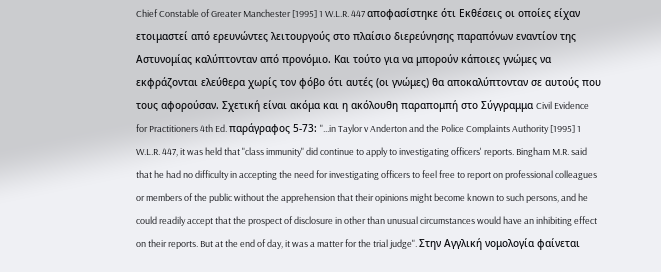Chief Constable of Greater Manchester [1995] 1 W.L.R. 447 αποφασίστηκε ότι Εκθέσεις οι οποίες είχαν ετοιμαστεί από ερευνώντες λειτουργούς στο πλαίσιο διερεύνησης παραπόνων εναντίον της Αστυνομίας καλύπτονταν από προνόμιο. Και τούτο για να μπορούν κάποιες γνώμες να εκφράζονται ελεύθερα χωρίς τον φόβο ότι αυτές (οι γνώμες) θα αποκαλύπτονταν σε αυτούς που τους αφορούσαν. Σχετική είναι ακόμα και η ακόλουθη παραπομπή στο Σύγγραμμα Civil Evidence for Practitioners 4th Ed. παράγραφος 5-73: "...in Taylor v Anderton and the Police Complaints Authority [1995] 1 W.L.R. 447, it was held that "class immunity" did continue to apply to investigating officers' reports. Bingham M.R. said that he had no difficulty in accepting the need for investigating officers to feel free to report on professional colleagues or members of the public without the apprehension that their opinions might become known to such persons, and he could readily accept that the prospect of disclosure in other than unusual circumstances would have an inhibiting effect on their reports. But at the end of day, it was a matter for the trial judge". Στην Αγγλική νομολογία φαίνεται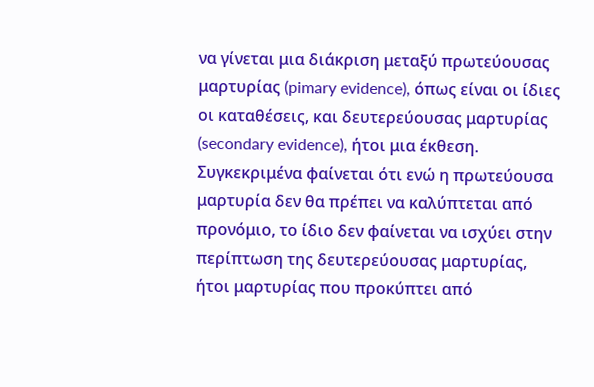να γίνεται μια διάκριση μεταξύ πρωτεύουσας μαρτυρίας (pimary evidence), όπως είναι οι ίδιες οι καταθέσεις, και δευτερεύουσας μαρτυρίας (secondary evidence), ήτοι μια έκθεση. Συγκεκριμένα φαίνεται ότι ενώ η πρωτεύουσα μαρτυρία δεν θα πρέπει να καλύπτεται από προνόμιο, το ίδιο δεν φαίνεται να ισχύει στην περίπτωση της δευτερεύουσας μαρτυρίας, ήτοι μαρτυρίας που προκύπτει από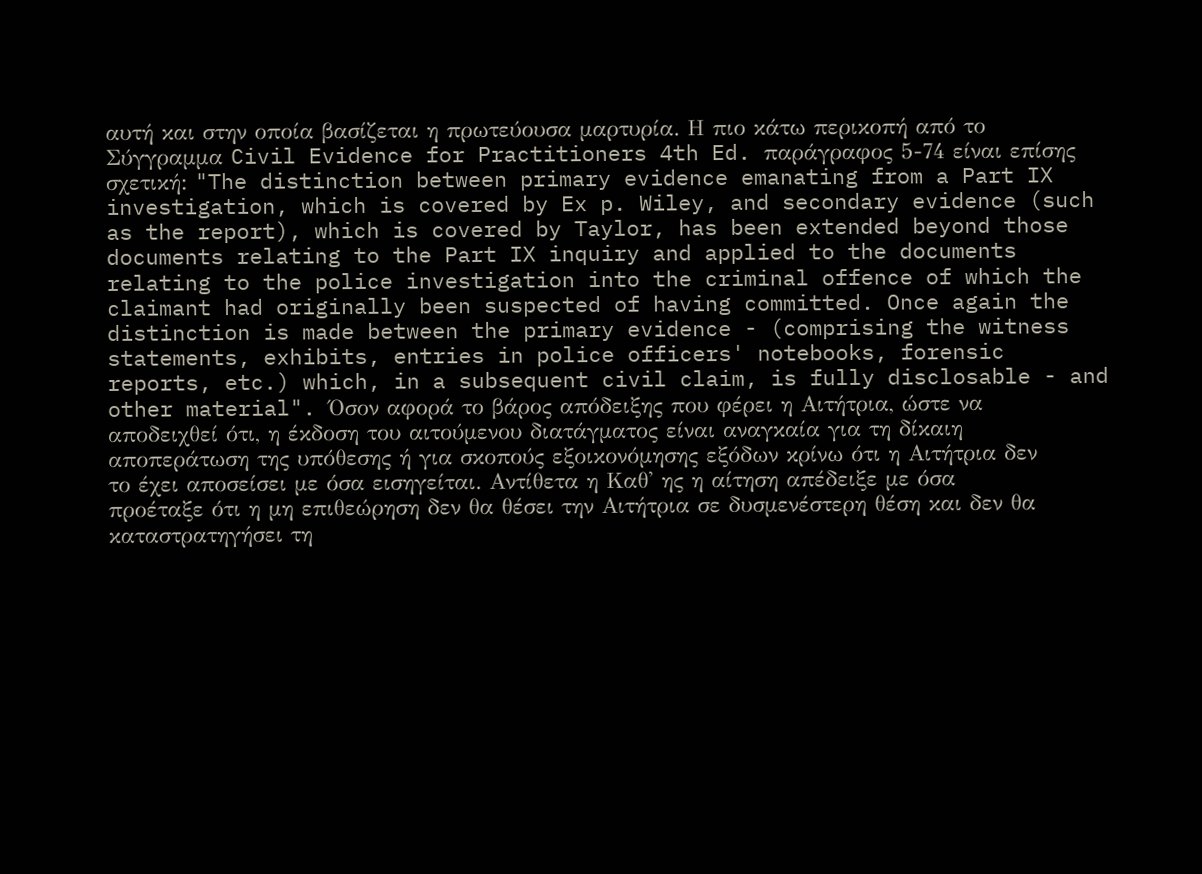αυτή και στην οποία βασίζεται η πρωτεύουσα μαρτυρία. Η πιο κάτω περικοπή από το Σύγγραμμα Civil Evidence for Practitioners 4th Ed. παράγραφος 5-74 είναι επίσης σχετική: "The distinction between primary evidence emanating from a Part IX investigation, which is covered by Ex p. Wiley, and secondary evidence (such as the report), which is covered by Taylor, has been extended beyond those documents relating to the Part IX inquiry and applied to the documents relating to the police investigation into the criminal offence of which the claimant had originally been suspected of having committed. Once again the distinction is made between the primary evidence - (comprising the witness statements, exhibits, entries in police officers' notebooks, forensic reports, etc.) which, in a subsequent civil claim, is fully disclosable - and other material". Όσον αφορά το βάρος απόδειξης που φέρει η Αιτήτρια, ώστε να αποδειχθεί ότι, η έκδοση του αιτούμενου διατάγματος είναι αναγκαία για τη δίκαιη αποπεράτωση της υπόθεσης ή για σκοπούς εξοικονόμησης εξόδων κρίνω ότι η Αιτήτρια δεν το έχει αποσείσει με όσα εισηγείται. Αντίθετα η Καθ' ης η αίτηση απέδειξε με όσα προέταξε ότι η μη επιθεώρηση δεν θα θέσει την Αιτήτρια σε δυσμενέστερη θέση και δεν θα καταστρατηγήσει τη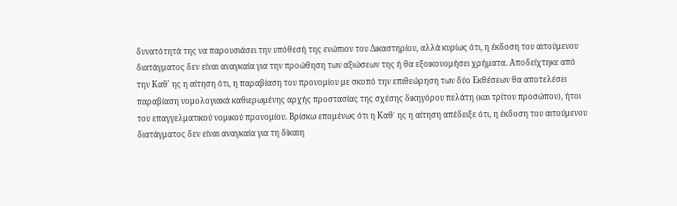δυνατότητά της να παρουσιάσει την υπόθεσή της ενώπιον του Δικαστηρίου, αλλά κυρίως ότι, η έκδοση του αιτούμενου διατάγματος δεν είναι αναγκαία για την προώθηση των αξιώσεων της ή θα εξοικονομήσει χρήματα. Αποδείχτηκε από την Καθ' ης η αίτηση ότι, η παραβίαση του προνομίου με σκοπό την επιθεώρηση των δύο Εκθέσεων θα αποτελέσει παραβίαση νομολογιακά καθιερωμένης αρχής προστασίας της σχέσης δικηγόρου πελάτη (και τρίτου προσώπου), ήτοι του επαγγελματικού νομικού προνομίου. Βρίσκω επομένως ότι η Καθ΄ ης η αίτηση απέδειξε ότι, η έκδοση του αιτούμενου διατάγματος δεν είναι αναγκαία για τη δίκαιη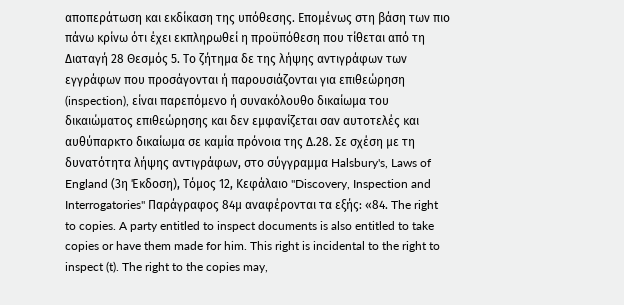αποπεράτωση και εκδίκαση της υπόθεσης. Επομένως στη βάση των πιο πάνω κρίνω ότι έχει εκπληρωθεί η προϋπόθεση που τίθεται από τη Διαταγή 28 Θεσμός 5. Το ζήτημα δε της λήψης αντιγράφων των εγγράφων που προσάγονται ή παρουσιάζονται για επιθεώρηση (inspection), είναι παρεπόμενο ή συνακόλουθο δικαίωμα του δικαιώματος επιθεώρησης και δεν εμφανίζεται σαν αυτοτελές και αυθύπαρκτο δικαίωμα σε καμία πρόνοια της Δ.28. Σε σχέση με τη δυνατότητα λήψης αντιγράφων, στο σύγγραμμα Halsbury's, Laws of England (3η Έκδοση), Τόμος 12, Κεφάλαιο "Discovery, Inspection and Interrogatories" Παράγραφος 84μ αναφέρονται τα εξής: «84. The right to copies. A party entitled to inspect documents is also entitled to take copies or have them made for him. This right is incidental to the right to inspect (t). The right to the copies may,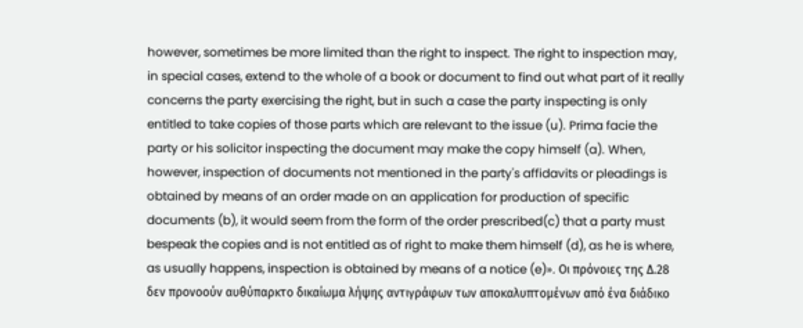however, sometimes be more limited than the right to inspect. The right to inspection may, in special cases, extend to the whole of a book or document to find out what part of it really concerns the party exercising the right, but in such a case the party inspecting is only entitled to take copies of those parts which are relevant to the issue (u). Prima facie the party or his solicitor inspecting the document may make the copy himself (a). When, however, inspection of documents not mentioned in the party's affidavits or pleadings is obtained by means of an order made on an application for production of specific documents (b), it would seem from the form of the order prescribed(c) that a party must bespeak the copies and is not entitled as of right to make them himself (d), as he is where, as usually happens, inspection is obtained by means of a notice (e)». Οι πρόνοιες της Δ.28 δεν προνοούν αυθύπαρκτο δικαίωμα λήψης αντιγράφων των αποκαλυπτομένων από ένα διάδικο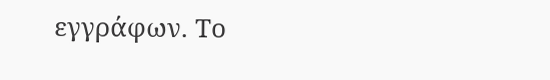εγγράφων. Το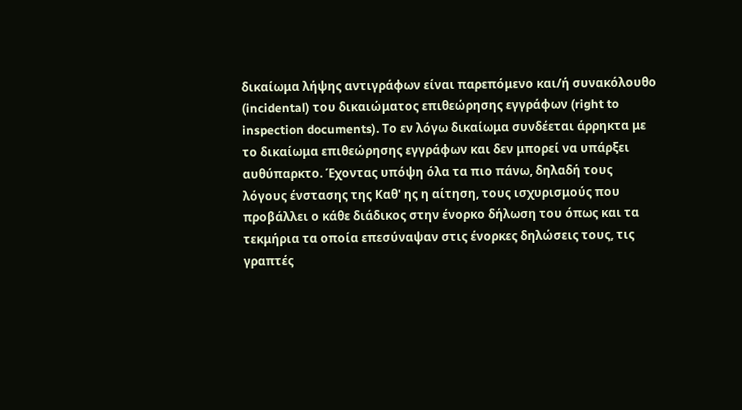δικαίωμα λήψης αντιγράφων είναι παρεπόμενο και/ή συνακόλουθο (incidental) του δικαιώματος επιθεώρησης εγγράφων (right to inspection documents). Το εν λόγω δικαίωμα συνδέεται άρρηκτα με το δικαίωμα επιθεώρησης εγγράφων και δεν μπορεί να υπάρξει αυθύπαρκτο. Έχοντας υπόψη όλα τα πιο πάνω, δηλαδή τους λόγους ένστασης της Καθ' ης η αίτηση, τους ισχυρισμούς που προβάλλει ο κάθε διάδικος στην ένορκο δήλωση του όπως και τα τεκμήρια τα οποία επεσύναψαν στις ένορκες δηλώσεις τους, τις γραπτές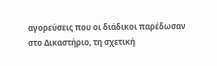αγορεύσεις που οι διάδικοι παρέδωσαν στο Δικαστήριο, τη σχετική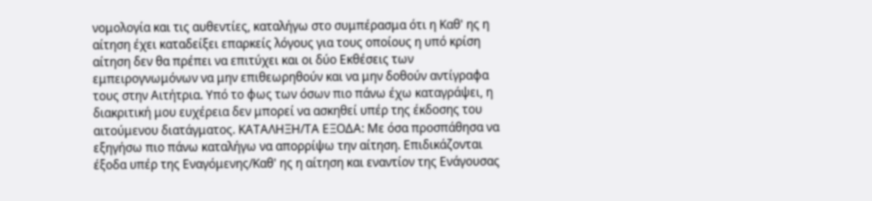νομολογία και τις αυθεντίες, καταλήγω στο συμπέρασμα ότι η Καθ' ης η αίτηση έχει καταδείξει επαρκείς λόγους για τους οποίους η υπό κρίση αίτηση δεν θα πρέπει να επιτύχει και οι δύο Εκθέσεις των εμπειρογνωμόνων να μην επιθεωρηθούν και να μην δοθούν αντίγραφα τους στην Αιτήτρια. Υπό το φως των όσων πιο πάνω έχω καταγράψει, η διακριτική μου ευχέρεια δεν μπορεί να ασκηθεί υπέρ της έκδοσης του αιτούμενου διατάγματος. ΚΑΤΑΛΗΞΗ/ΤΑ ΕΞΟΔΑ: Με όσα προσπάθησα να εξηγήσω πιο πάνω καταλήγω να απορρίψω την αίτηση. Επιδικάζονται έξοδα υπέρ της Εναγόμενης/Καθ' ης η αίτηση και εναντίον της Ενάγουσας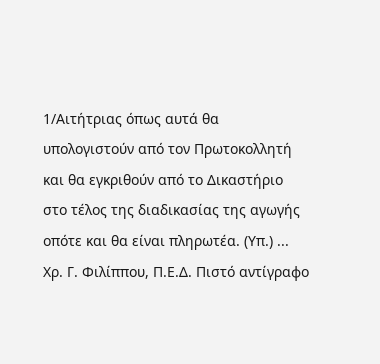1/Αιτήτριας όπως αυτά θα υπολογιστούν από τον Πρωτοκολλητή και θα εγκριθούν από το Δικαστήριο στο τέλος της διαδικασίας της αγωγής οπότε και θα είναι πληρωτέα. (Υπ.) ... Χρ. Γ. Φιλίππου, Π.Ε.Δ. Πιστό αντίγραφο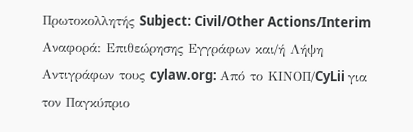Πρωτοκολλητής Subject: Civil/Other Actions/Interim Αναφορά: Επιθεώρησης Εγγράφων και/ή Λήψη Αντιγράφων τους cylaw.org: Από το ΚΙΝOΠ/CyLii για τον Παγκύπριο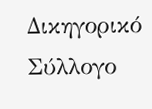Δικηγορικό Σύλλογο